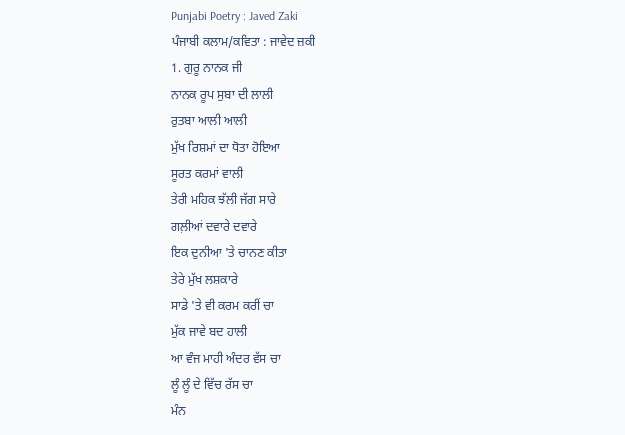Punjabi Poetry : Javed Zaki
ਪੰਜਾਬੀ ਕਲਾਮ/ਕਵਿਤਾ : ਜਾਵੇਦ ਜ਼ਕੀ
1. ਗੁਰੂ ਨਾਨਕ ਜੀ
ਨਾਨਕ ਰੂਪ ਸੁਬਾ ਦੀ ਲਾਲੀ
ਰੁਤਬਾ ਆਲੀ ਆਲੀ
ਮੁੱਖ ਰਿਸ਼ਮਾਂ ਦਾ ਧੋਤਾ ਹੋਇਆ
ਸੂਰਤ ਕਰਮਾਂ ਵਾਲੀ
ਤੇਰੀ ਮਹਿਕ ਝੱਲੀ ਜੱਗ ਸਾਰੇ
ਗਲ਼ੀਆਂ ਦਵਾਰੇ ਦਵਾਰੇ
ਇਕ ਦੁਨੀਆ 'ਤੇ ਚਾਨਣ ਕੀਤਾ
ਤੇਰੇ ਮੁੱਖ ਲਸ਼ਕਾਰੇ
ਸਾਡੇ 'ਤੇ ਵੀ ਕਰਮ ਕਰੀਂ ਚਾ
ਮੁੱਕ ਜਾਵੇ ਬਦ ਹਾਲੀ
ਆ ਵੰਜ ਮਾਹੀ ਅੰਦਰ ਵੱਸ ਚਾ
ਲੂੰ ਲੂੰ ਦੇ ਵਿੱਚ ਰੱਸ ਚਾ
ਮੰਨ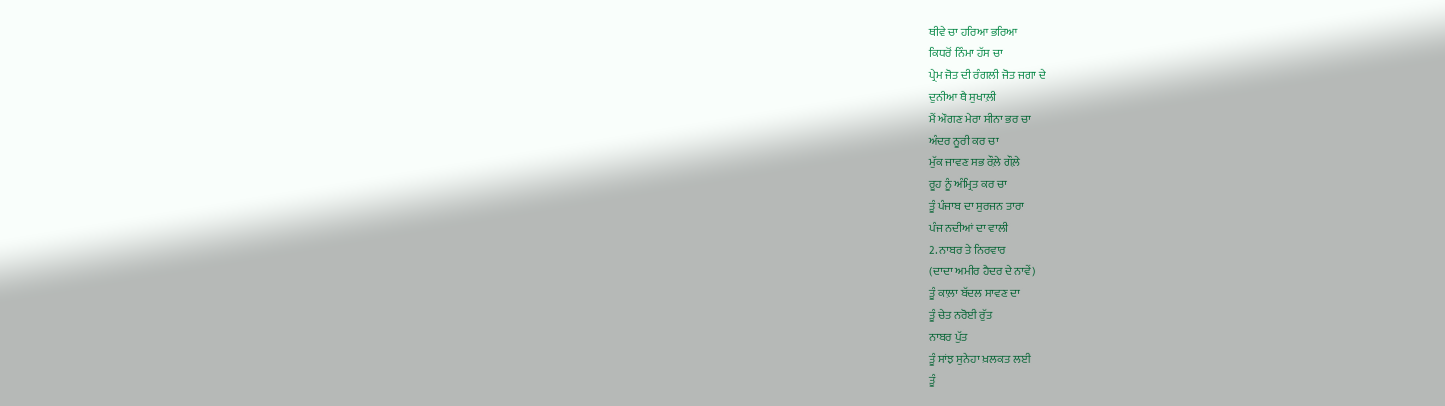ਥੀਵੇ ਚਾ ਹਰਿਆ ਭਰਿਆ
ਕਿਧਰੋਂ ਨਿੰਮਾ ਹੱਸ ਚਾ
ਪ੍ਰੇਮ ਜੋਤ ਦੀ ਰੰਗਲੀ ਜੋਤ ਜਗਾ ਦੇ
ਦੁਨੀਆ ਥੈ ਸੁਖਾਲ਼ੀ
ਮੈਂ ਔਗਣ ਮੇਰਾ ਸੀਨਾ ਭਰ ਚਾ
ਅੰਦਰ ਨੂਰੀ ਕਰ ਚਾ
ਮੁੱਕ ਜਾਵਣ ਸਭ ਰੌਲ਼ੇ ਗੌਲ਼ੇ
ਰੂਹ ਨੂੰ ਅੰਮ੍ਰਿਤ ਕਰ ਚਾ
ਤੂੰ ਪੰਜਾਬ ਦਾ ਸੁਰਜਨ ਤਾਰਾ
ਪੰਜ ਨਦੀਆਂ ਦਾ ਵਾਲੀ
2. ਨਾਬਰ ਤੇ ਨਿਰਵਾਰ
(ਦਾਦਾ ਅਮੀਰ ਹੈਦਰ ਦੇ ਨਾਵੇਂ)
ਤੂੰ ਕਾਲ਼ਾ ਬੱਦਲ ਸਾਵਣ ਦਾ
ਤੂੰ ਚੇਤ ਨਰੋਈ ਰੁੱਤ
ਨਾਬਰ ਪੁੱਤ
ਤੂੰ ਸਾਂਝ ਸੁਨੇਹਾ ਖ਼ਲਕਤ ਲਈ
ਤੂੰ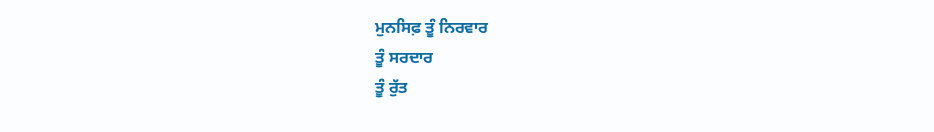ਮੁਨਸਿਫ਼ ਤੂੰ ਨਿਰਵਾਰ
ਤੂੰ ਸਰਦਾਰ
ਤੂੰ ਰੁੱਤ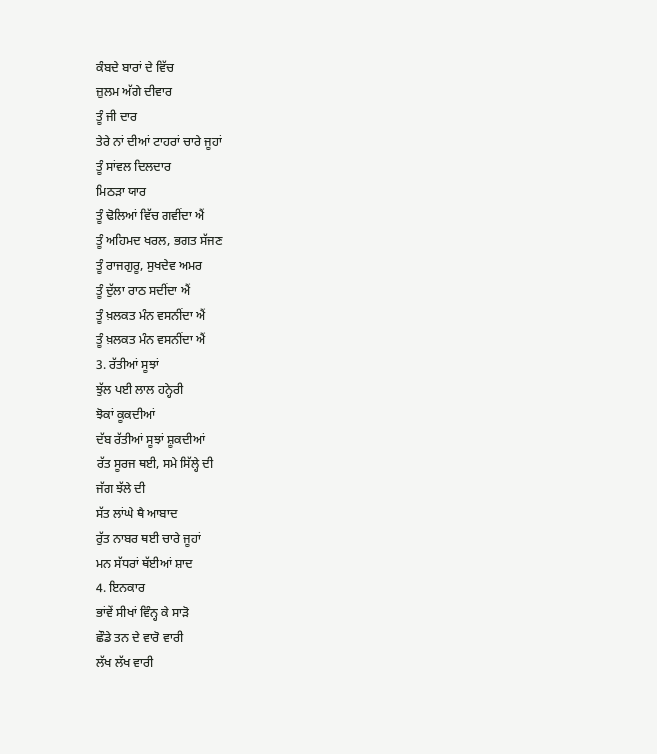ਕੰਬਦੇ ਬਾਰਾਂ ਦੇ ਵਿੱਚ
ਜ਼ੁਲਮ ਅੱਗੇ ਦੀਵਾਰ
ਤੂੰ ਜੀ ਦਾਰ
ਤੇਰੇ ਨਾਂ ਦੀਆਂ ਟਾਹਰਾਂ ਚਾਰੇ ਜੂਹਾਂ
ਤੂੰ ਸਾਂਵਲ ਦਿਲਦਾਰ
ਮਿਠੜਾ ਯਾਰ
ਤੂੰ ਢੋਲਿਆਂ ਵਿੱਚ ਗਵੀਂਦਾ ਐਂ
ਤੂੰ ਅਹਿਮਦ ਖਰਲ, ਭਗਤ ਸੱਜਣ
ਤੂੰ ਰਾਜਗੁਰੂ, ਸੁਖਦੇਵ ਅਮਰ
ਤੂੰ ਦੁੱਲਾ ਰਾਠ ਸਦੀਂਦਾ ਐਂ
ਤੂੰ ਖ਼ਲਕਤ ਮੰਨ ਵਸਨੀਂਦਾ ਐਂ
ਤੂੰ ਖ਼ਲਕਤ ਮੰਨ ਵਸਨੀਂਦਾ ਐਂ
3. ਰੱਤੀਆਂ ਸੂਝਾਂ
ਝੁੱਲ ਪਈ ਲਾਲ ਹਨ੍ਹੇਰੀ
ਝੋਕਾਂ ਕੂਕਦੀਆਂ
ਦੱਬ ਰੱਤੀਆਂ ਸੂਝਾਂ ਸ਼ੂਕਦੀਆਂ
ਰੱਤ ਸੂਰਜ ਥਈ, ਸਮੇ ਸਿੱਲ੍ਹੇ ਦੀ
ਜੱਗ ਝੱਲੇ ਦੀ
ਸੱਤ ਲਾਂਘੇ ਥੈ ਆਬਾਦ
ਰੁੱਤ ਨਾਬਰ ਥਈ ਚਾਰੇ ਜੂਹਾਂ
ਮਨ ਸੱਧਰਾਂ ਥੱਈਆਂ ਸ਼ਾਦ
4. ਇਨਕਾਰ
ਭਾਂਵੇਂ ਸੀਖਾਂ ਵਿੰਨ੍ਹ ਕੇ ਸਾੜੋ
ਛੌਡੇ ਤਨ ਦੇ ਵਾਰੋ ਵਾਰੀ
ਲੱਖ ਲੱਖ ਵਾਰੀ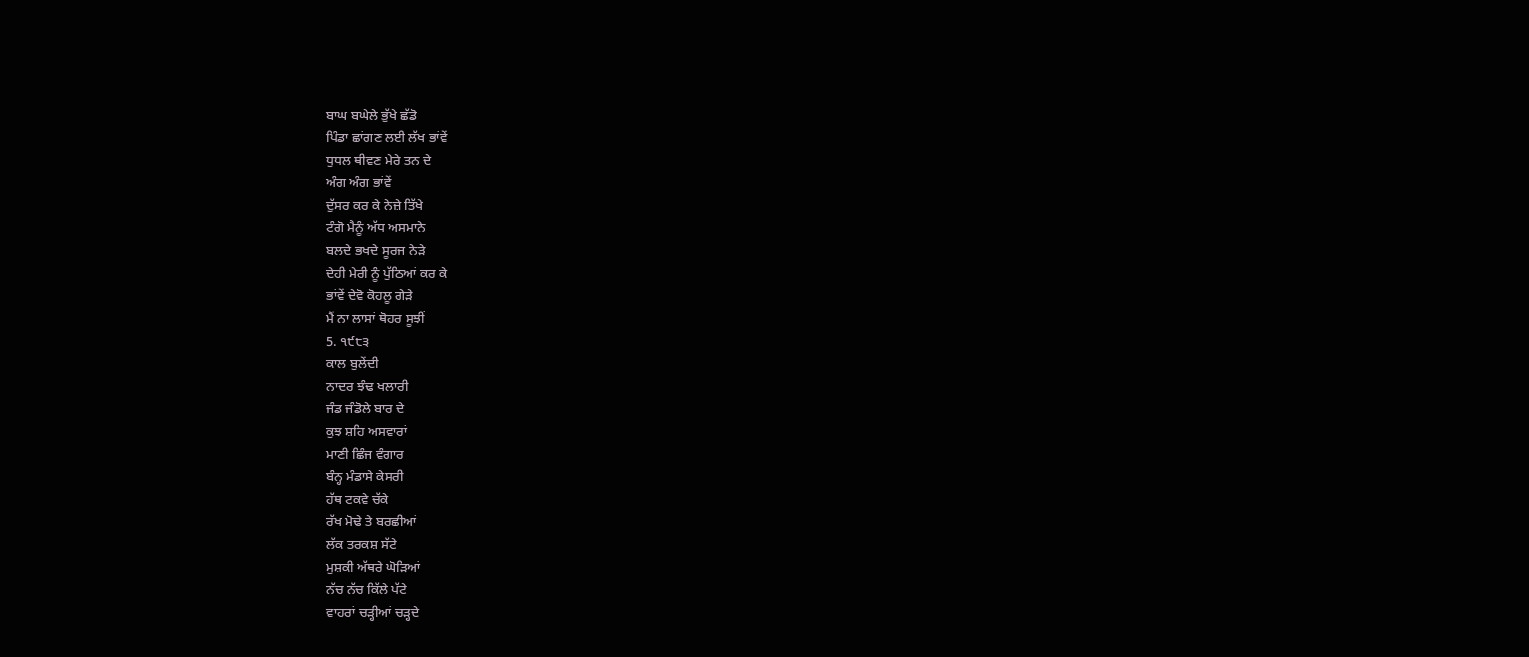ਬਾਘ ਬਘੇਲੇ ਭੁੱਖੇ ਛੱਡੋ
ਪਿੰਡਾ ਛਾਂਗਣ ਲਈ ਲੱਖ ਭਾਂਵੇਂ
ਧੁਧਲ ਥੀਵਣ ਮੇਰੇ ਤਨ ਦੇ
ਅੰਗ ਅੰਗ ਭਾਂਵੇਂ
ਦੁੱਸਰ ਕਰ ਕੇ ਨੇਜ਼ੇ ਤਿੱਖੇ
ਟੰਗੋ ਮੈਨੂੰ ਅੱਧ ਅਸਮਾਨੇ
ਬਲਦੇ ਭਖਦੇ ਸੂਰਜ ਨੇੜੇ
ਦੇਹੀ ਮੇਰੀ ਨੂੰ ਪੁੱਠਿਆਂ ਕਰ ਕੇ
ਭਾਂਵੇਂ ਦੇਵੋ ਕੋਹਲੂ ਗੇੜੇ
ਮੈਂ ਨਾ ਲਾਸਾਂ ਥੋਹਰ ਸੂਝੀਂ
5. ੧੯੮੩
ਕਾਲ ਬੁਲੇਂਦੀ
ਨਾਦਰ ਝੰਢ ਖਲਾਰੀ
ਜੰਡ ਜੰਡੋਲੇ ਬਾਰ ਦੇ
ਕੁਝ ਸ਼ਹਿ ਅਸਵਾਰਾਂ
ਮਾਣੀ ਛਿੰਜ ਵੰਗਾਰ
ਬੰਨ੍ਹ ਮੰਡਾਸੇ ਕੇਸਰੀ
ਹੱਥ ਟਕਵੇ ਚੱਕੇ
ਰੱਖ ਮੋਢੇ ਤੇ ਬਰਛੀਆਂ
ਲੱਕ ਤਰਕਸ਼ ਸੱਟੇ
ਮੁਸ਼ਕੀ ਅੱਥਰੇ ਘੋੜਿਆਂ
ਨੱਚ ਨੱਚ ਕਿੱਲੇ ਪੱਟੇ
ਵਾਹਰਾਂ ਚੜ੍ਹੀਆਂ ਚੜ੍ਹਦੇ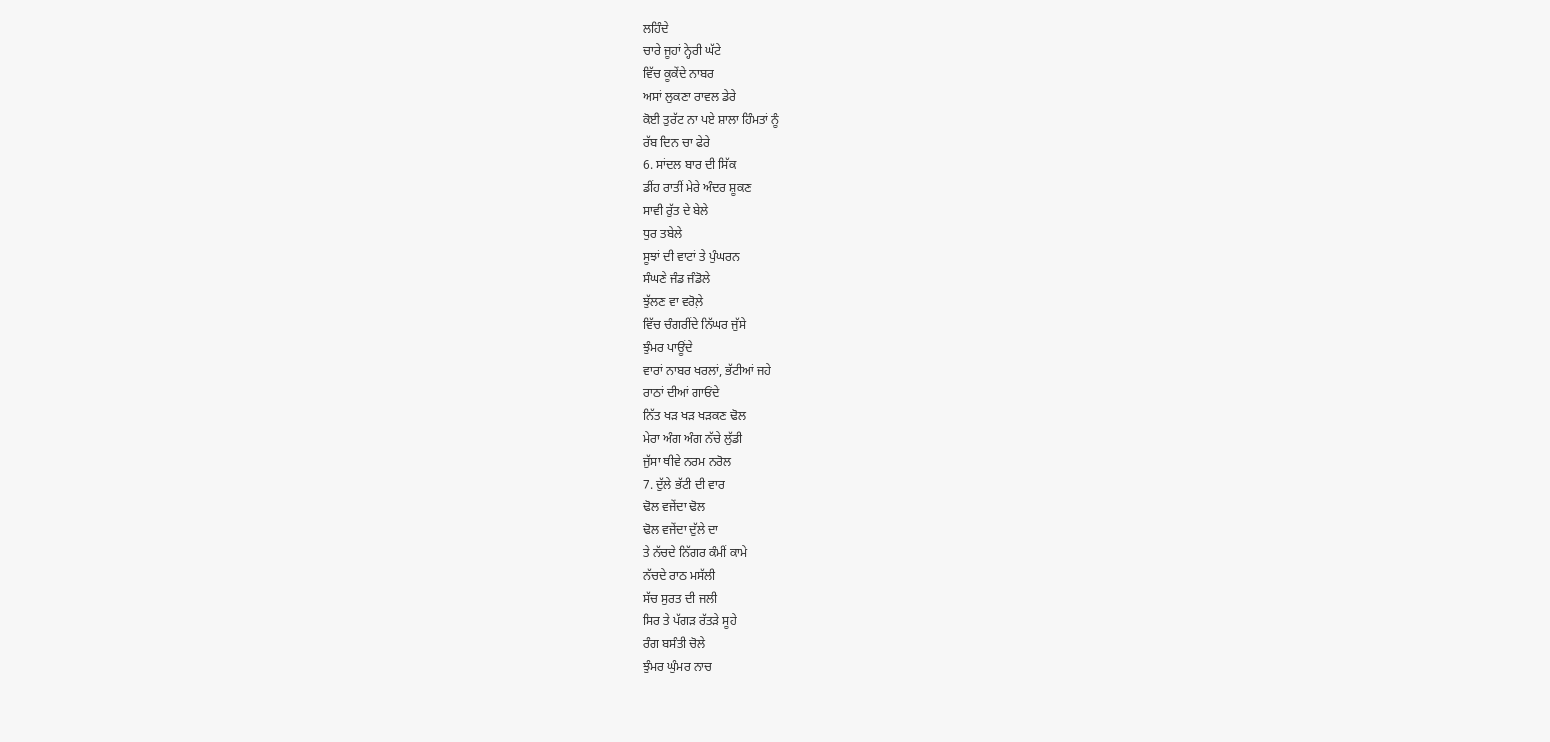ਲਹਿੰਦੇ
ਚਾਰੇ ਜੂਹਾਂ ਨ੍ਹੇਰੀ ਘੱਟੇ
ਵਿੱਚ ਕੂਕੇਂਦੇ ਨਾਬਰ
ਅਸਾਂ ਲੁਕਣਾ ਰਾਵਲ ਡੇਰੇ
ਕੋਈ ਤੁਰੱਟ ਨਾ ਪਏ ਸ਼ਾਲਾ ਹਿੰਮਤਾਂ ਨੂੰ
ਰੱਬ ਦਿਨ ਚਾ ਫੇਰੇ
6. ਸਾਂਦਲ ਬਾਰ ਦੀ ਸਿੱਕ
ਡੀਂਹ ਰਾਤੀਂ ਮੇਰੇ ਅੰਦਰ ਸ਼ੂਕਣ
ਸਾਵੀ ਰੁੱਤ ਦੇ ਬੇਲੇ
ਧੁਰ ਤਬੇਲੇ
ਸੂਝਾਂ ਦੀ ਵਾਟਾਂ ਤੇ ਪੁੰਘਰਨ
ਸੰਘਣੇ ਜੰਡ ਜੰਡੋਲੇ
ਝੁੱਲਣ ਵਾ ਵਰੋਲ਼ੇ
ਵਿੱਚ ਚੰਗਰੀਂਦੇ ਨਿੱਘਰ ਜੁੱਸੇ
ਝੁੰਮਰ ਪਾਊਂਦੇ
ਵਾਰਾਂ ਨਾਬਰ ਖਰਲਾਂ, ਭੱਟੀਆਂ ਜਹੇ
ਰਾਠਾਂ ਦੀਆਂ ਗਾਓਂਦੇ
ਨਿੱਤ ਖੜ ਖੜ ਖੜਕਣ ਢੋਲ
ਮੇਰਾ ਅੰਗ ਅੰਗ ਨੱਚੇ ਲੁੱਡੀ
ਜੁੱਸਾ ਥੀਵੇ ਨਰਮ ਨਰੋਲ
7. ਦੁੱਲੇ ਭੱਟੀ ਦੀ ਵਾਰ
ਢੋਲ ਵਜੇਂਦਾ ਢੋਲ
ਢੋਲ ਵਜੇਂਦਾ ਦੁੱਲੇ ਦਾ
ਤੇ ਨੱਚਦੇ ਨਿੱਗਰ ਕੰਮੀਂ ਕਾਮੇ
ਨੱਚਦੇ ਰਾਠ ਮਸੱਲੀ
ਸੱਚ ਸੁਰਤ ਦੀ ਜਲੀ
ਸਿਰ ਤੇ ਪੱਗੜ ਰੱਤੜੇ ਸੂਹੇ
ਰੰਗ ਬਸੰਤੀ ਚੋਲੇ
ਝੁੰਮਰ ਘੁੰਮਰ ਨਾਚ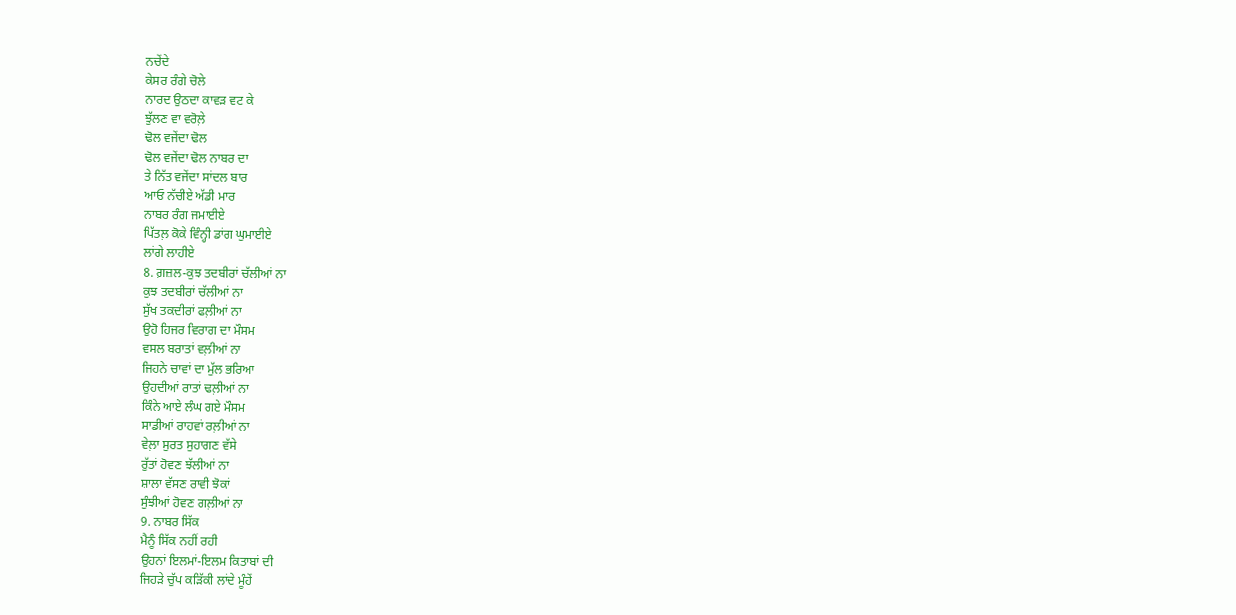ਨਚੇਂਦੇ
ਕੇਸਰ ਰੰਗੇ ਚੋਲੇ
ਨਾਰਦ ਉਠਦਾ ਕਾਵੜ ਵਟ ਕੇ
ਝੁੱਲਣ ਵਾ ਵਰੋਲ਼ੇ
ਢੋਲ ਵਜੇਂਦਾ ਢੋਲ
ਢੋਲ ਵਜੇਂਦਾ ਢੋਲ ਨਾਬਰ ਦਾ
ਤੇ ਨਿੱਤ ਵਜੇਂਦਾ ਸਾਂਦਲ ਬਾਰ
ਆਓ ਨੱਚੀਏ ਅੱਡੀ ਮਾਰ
ਨਾਬਰ ਰੰਗ ਜਮਾਈਏ
ਪਿੱਤਲ਼ ਕੋਕੇ ਵਿੰਨ੍ਹੀ ਡਾਂਗ ਘੁਮਾਈਏ
ਲਾਂਗੇ ਲਾਹੀਏ
8. ਗ਼ਜ਼ਲ-ਕੁਝ ਤਦਬੀਰਾਂ ਚੱਲੀਆਂ ਨਾ
ਕੁਝ ਤਦਬੀਰਾਂ ਚੱਲੀਆਂ ਨਾ
ਸੁੱਖ ਤਕਦੀਰਾਂ ਫਲ਼ੀਆਂ ਨਾ
ਉਹੋ ਹਿਜਰ ਵਿਰਾਗ ਦਾ ਮੌਸਮ
ਵਸਲ ਬਰਾਤਾਂ ਵਲ਼ੀਆਂ ਨਾ
ਜਿਹਨੇ ਚਾਵਾਂ ਦਾ ਮੁੱਲ ਭਰਿਆ
ਉਹਦੀਆਂ ਰਾਤਾਂ ਢਲ਼ੀਆਂ ਨਾ
ਕਿੰਨੇ ਆਏ ਲੰਘ ਗਏ ਮੌਸਮ
ਸਾਡੀਆਂ ਰਾਹਵਾਂ ਰਲ਼ੀਆਂ ਨਾ
ਵੇਲ਼ਾ ਸੁਰਤ ਸੁਹਾਗਣ ਵੱਸੇ
ਰੁੱਤਾਂ ਹੋਵਣ ਝੱਲੀਆਂ ਨਾ
ਸ਼ਾਲਾ ਵੱਸਣ ਰਾਵੀ ਝੋਕਾਂ
ਸੁੰਝੀਆਂ ਹੋਵਣ ਗਲ਼ੀਆਂ ਨਾ
9. ਨਾਬਰ ਸਿੱਕ
ਮੈਨੂੰ ਸਿੱਕ ਨਹੀਂ ਰਹੀ
ਉਹਨਾਂ ਇਲਮਾਂ-ਇਲਮ ਕਿਤਾਬਾਂ ਦੀ
ਜਿਹੜੇ ਚੁੱਪ ਕੜਿੱਕੀ ਲਾਂਦੇ ਮੂੰਹੇਂ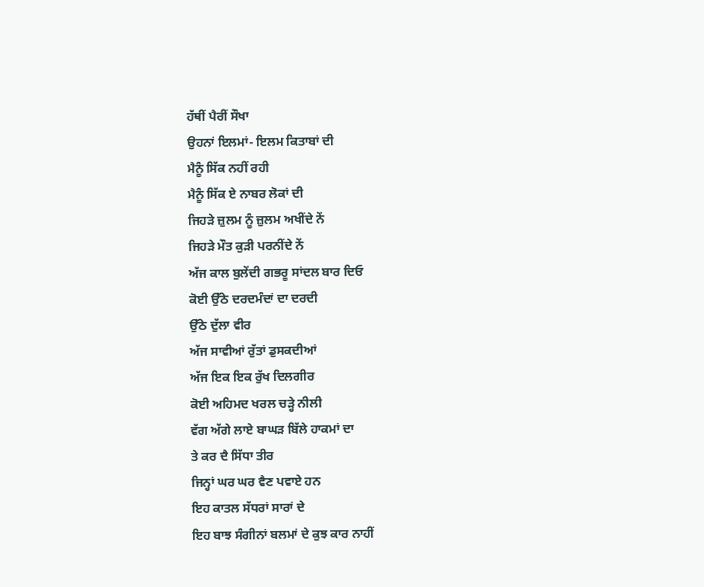ਹੱਥੀਂ ਪੈਰੀਂ ਸੌਖਾ
ਉਹਨਾਂ ਇਲਮਾਂ- ਇਲਮ ਕਿਤਾਬਾਂ ਦੀ
ਮੈਨੂੰ ਸਿੱਕ ਨਹੀਂ ਰਹੀ
ਮੈਨੂੰ ਸਿੱਕ ਏ ਨਾਬਰ ਲੋਕਾਂ ਦੀ
ਜਿਹੜੇ ਜ਼ੁਲਮ ਨੂੰ ਜ਼ੁਲਮ ਅਖੀਂਦੇ ਨੇਂ
ਜਿਹੜੇ ਮੌਤ ਕੁੜੀ ਪਰਨੀਂਦੇ ਨੇਂ
ਅੱਜ ਕਾਲ ਬੁਲੇਂਦੀ ਗਭਰੂ ਸਾਂਦਲ ਬਾਰ ਦਿਓ
ਕੋਈ ਉੱਠੇ ਦਰਦਮੰਦਾਂ ਦਾ ਦਰਦੀ
ਉੱਠੇ ਦੁੱਲਾ ਵੀਰ
ਅੱਜ ਸਾਵੀਆਂ ਰੁੱਤਾਂ ਡੁਸਕਦੀਆਂ
ਅੱਜ ਇਕ ਇਕ ਰੁੱਖ ਦਿਲਗੀਰ
ਕੋਈ ਅਹਿਮਦ ਖਰਲ ਚੜ੍ਹੇ ਨੀਲੀ
ਵੱਗ ਅੱਗੇ ਲਾਏ ਬਾਘੜ ਬਿੱਲੇ ਹਾਕਮਾਂ ਦਾ
ਤੇ ਕਰ ਦੈ ਸਿੱਧਾ ਤੀਰ
ਜਿਨ੍ਹਾਂ ਘਰ ਘਰ ਵੈਣ ਪਵਾਏ ਹਨ
ਇਹ ਕਾਤਲ ਸੱਧਰਾਂ ਸਾਰਾਂ ਦੇ
ਇਹ ਬਾਝ ਸੰਗੀਨਾਂ ਬਲਮਾਂ ਦੇ ਕੁਝ ਕਾਰ ਨਾਹੀਂ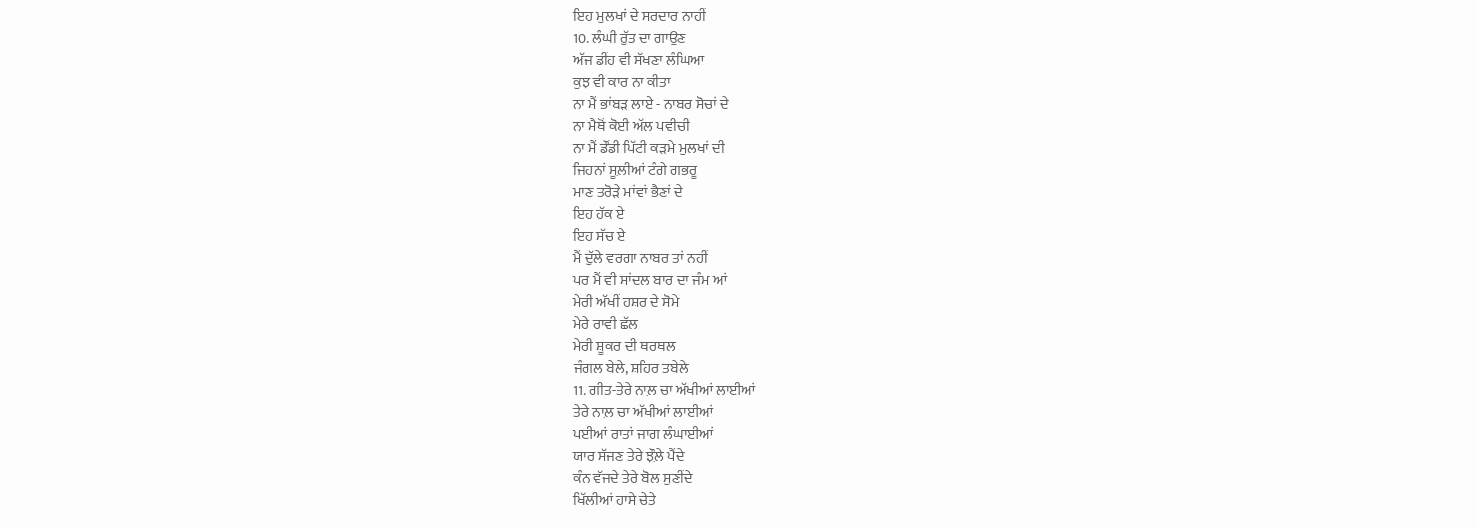ਇਹ ਮੁਲਖਾਂ ਦੇ ਸਰਦਾਰ ਨਾਹੀਂ
10. ਲੰਘੀ ਰੁੱਤ ਦਾ ਗਾਉਣ
ਅੱਜ ਡੀਂਹ ਵੀ ਸੱਖਣਾ ਲੰਘਿਆ
ਕੁਝ ਵੀ ਕਾਰ ਨਾ ਕੀਤਾ
ਨਾ ਮੈਂ ਭਾਂਬੜ ਲਾਏ - ਨਾਬਰ ਸੋਚਾਂ ਦੇ
ਨਾ ਮੈਥੋਂ ਕੋਈ ਅੱਲ ਪਵੀਚੀ
ਨਾ ਮੈਂ ਡੌਂਡੀ ਪਿੱਟੀ ਕੜਮੇ ਮੁਲਖਾਂ ਦੀ
ਜਿਹਨਾਂ ਸੂਲ਼ੀਆਂ ਟੰਗੇ ਗਭਰੂ
ਮਾਣ ਤਰੋੜੇ ਮਾਂਵਾਂ ਭੈਣਾਂ ਦੇ
ਇਹ ਹੱਕ ਏ
ਇਹ ਸੱਚ ਏ
ਮੈਂ ਦੁੱਲੇ ਵਰਗਾ ਨਾਬਰ ਤਾਂ ਨਹੀਂ
ਪਰ ਮੈਂ ਵੀ ਸਾਂਦਲ ਬਾਰ ਦਾ ਜੰਮ ਆਂ
ਮੇਰੀ ਅੱਖੀਂ ਹਸ਼ਰ ਦੇ ਸੋਮੇ
ਮੇਰੇ ਰਾਵੀ ਛੱਲ
ਮੇਰੀ ਸ਼ੂਕਰ ਦੀ ਥਰਥਲ
ਜੰਗਲ ਬੇਲੇ, ਸ਼ਹਿਰ ਤਬੇਲੇ
11. ਗੀਤ-ਤੇਰੇ ਨਾਲ਼ ਚਾ ਅੱਖੀਆਂ ਲਾਈਆਂ
ਤੇਰੇ ਨਾਲ਼ ਚਾ ਅੱਖੀਆਂ ਲਾਈਆਂ
ਪਈਆਂ ਰਾਤਾਂ ਜਾਗ ਲੰਘਾਈਆਂ
ਯਾਰ ਸੱਜਣ ਤੇਰੇ ਝੌਲ਼ੇ ਪੈਂਦੇ
ਕੰਨ ਵੱਜਦੇ ਤੇਰੇ ਬੋਲ ਸੁਣੀਂਦੇ
ਖਿੱਲੀਆਂ ਹਾਸੇ ਚੇਤੇ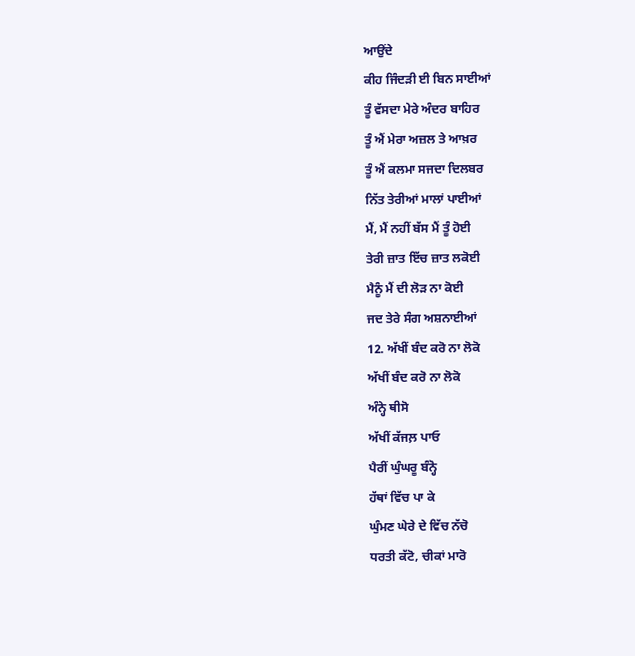ਆਉਂਦੇ
ਕੀਹ ਜਿੰਦੜੀ ਈ ਬਿਨ ਸਾਈਆਂ
ਤੂੰ ਵੱਸਦਾ ਮੇਰੇ ਅੰਦਰ ਬਾਹਿਰ
ਤੂੰ ਐਂ ਮੇਰਾ ਅਜ਼ਲ ਤੇ ਆਖ਼ਰ
ਤੂੰ ਐਂ ਕਲਮਾ ਸਜਦਾ ਦਿਲਬਰ
ਨਿੱਤ ਤੇਰੀਆਂ ਮਾਲਾਂ ਪਾਈਆਂ
ਮੈਂ, ਮੈਂ ਨਹੀਂ ਬੱਸ ਮੈਂ ਤੂੰ ਹੋਈ
ਤੇਰੀ ਜ਼ਾਤ ਇੱਚ ਜ਼ਾਤ ਲਕੋਈ
ਮੈਨੂੰ ਮੈਂ ਦੀ ਲੋੜ ਨਾ ਕੋਈ
ਜਦ ਤੇਰੇ ਸੰਗ ਅਸ਼ਨਾਈਆਂ
12. ਅੱਖੀਂ ਬੰਦ ਕਰੋ ਨਾ ਲੋਕੋ
ਅੱਖੀਂ ਬੰਦ ਕਰੋ ਨਾ ਲੋਕੋ
ਅੰਨ੍ਹੇ ਥੀਸੋ
ਅੱਖੀਂ ਕੱਜਲ਼ ਪਾਓ
ਪੈਰੀਂ ਘੁੰਘਰੂ ਬੰਨ੍ਹੋ
ਹੱਥਾਂ ਵਿੱਚ ਪਾ ਕੇ
ਘੁੰਮਣ ਘੇਰੇ ਦੇ ਵਿੱਚ ਨੱਚੋ
ਧਰਤੀ ਕੱਟੋ, ਚੀਕਾਂ ਮਾਰੋ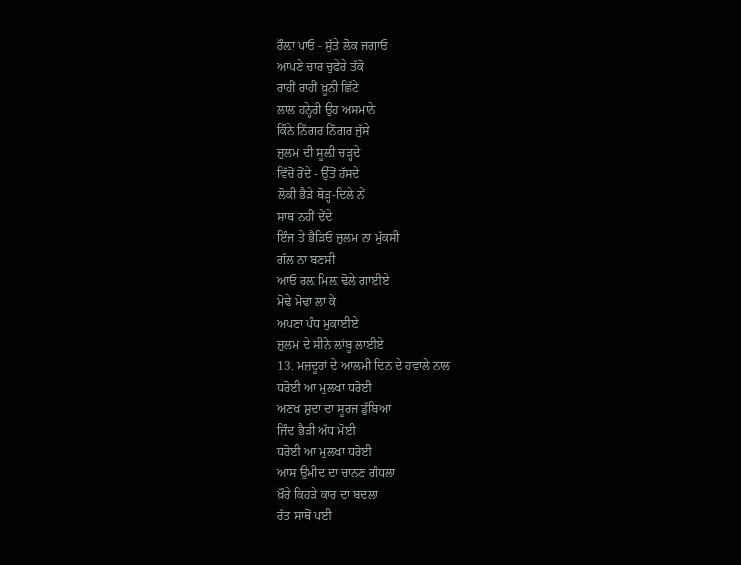ਰੌਲ਼ਾ ਪਾਓ - ਸੁੱਤੇ ਲੋਕ ਜਗਾਓ
ਆਪਣੇ ਚਾਰ ਚੁਫੇਰੇ ਤੱਕੋ
ਰਾਹੀਂ ਰਾਹੀਂ ਖ਼ੂਨੀ ਛਿੱਟੇ
ਲਾਲ ਹਨ੍ਹੇਰੀ ਉਹ ਅਸਮਾਨੇ
ਕਿੰਨੇ ਨਿੱਗਰ ਨਿੱਗਰ ਜੁੱਸੇ
ਜ਼ੁਲਮ ਦੀ ਸੂਲ਼ੀ ਚੜ੍ਹਦੇ
ਵਿੱਚੋਂ ਰੋਂਦੇ - ਉੱਤੋਂ ਹੱਸਦੇ
ਲੋਕੀ ਭੈੜੇ ਥੋੜ੍ਹ-ਦਿਲੇ ਨੇਂ
ਸਾਥ ਨਹੀਂ ਦੇਂਦੇ
ਇੰਜ ਤੇ ਭੈੜਿਓ ਜ਼ੁਲਮ ਨਾ ਮੁੱਕਸੀ
ਗੱਲ ਨਾ ਬਣਸੀ
ਆਓ ਰਲ਼ ਮਿਲ਼ ਢੋਲੇ ਗਾਈਏ
ਮੋਢੇ ਮੋਢਾ ਲਾ ਕੇ
ਅਪਣਾ ਪੰਧ ਮੁਕਾਈਏ
ਜ਼ੁਲਮ ਦੇ ਸੀਨੇ ਲਾਂਬੂ ਲਾਈਏ
13. ਮਜ਼ਦੂਰਾਂ ਦੇ ਆਲਮੀ ਦਿਨ ਦੇ ਹਵਾਲੇ ਨਾਲ
ਧਰੋਈ ਆ ਮੁਲਖਾ ਧਰੋਈ
ਅਣਖ ਸ਼ੁਦਾ ਦਾ ਸੂਰਜ ਡੁੱਬਿਆ
ਜਿੰਦ ਭੈੜੀ ਅੱਧ ਮੋਈ
ਧਰੋਈ ਆ ਮੁਲਖਾ ਧਰੋਈ
ਆਸ ਉਮੀਦ ਦਾ ਚਾਨਣ ਗੰਧਲਾ
ਖ਼ੌਰੇ ਕਿਹੜੇ ਕਾਰ ਦਾ ਬਦਲਾ
ਰੱਤ ਸਾਥੋਂ ਪਈ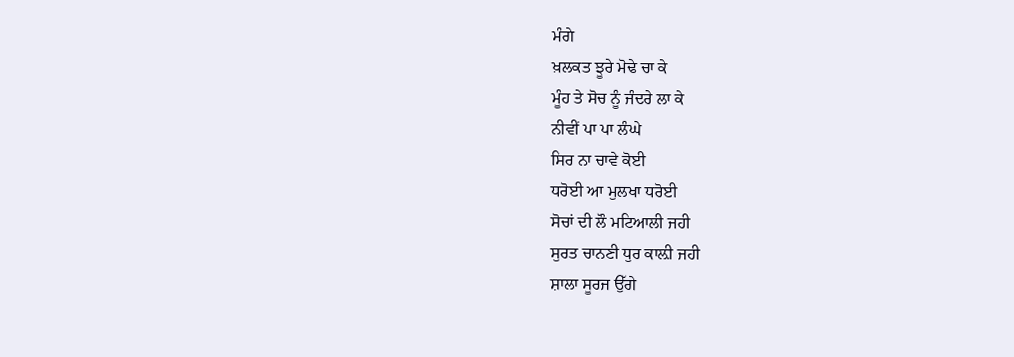ਮੰਗੇ
ਖ਼ਲਕਤ ਝੂਰੇ ਮੋਢੇ ਚਾ ਕੇ
ਮੂੰਹ ਤੇ ਸੋਚ ਨੂੰ ਜੰਦਰੇ ਲਾ ਕੇ
ਨੀਵੀਂ ਪਾ ਪਾ ਲੰਘੇ
ਸਿਰ ਨਾ ਚਾਵੇ ਕੋਈ
ਧਰੋਈ ਆ ਮੁਲਖਾ ਧਰੋਈ
ਸੋਚਾਂ ਦੀ ਲੌ ਮਟਿਆਲੀ ਜਹੀ
ਸੁਰਤ ਚਾਨਣੀ ਧੁਰ ਕਾਲ਼ੀ ਜਹੀ
ਸ਼ਾਲਾ ਸੂਰਜ ਉੱਗੇ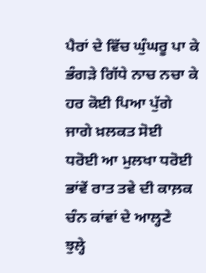ਪੈਰਾਂ ਦੇ ਵਿੱਚ ਘੁੰਘਰੂ ਪਾ ਕੇ
ਭੰਗੜੇ ਗਿੱਧੇ ਨਾਚ ਨਚਾ ਕੇ
ਹਰ ਕੋਈ ਪਿਆ ਪੁੱਗੇ
ਜਾਗੇ ਖ਼ਲਕਤ ਸੋਈ
ਧਰੋਈ ਆ ਮੁਲਖਾ ਧਰੋਈ
ਭਾਂਵੇਂ ਰਾਤ ਤਵੇ ਦੀ ਕਾਲ਼ਕ
ਚੰਨ ਕਾਂਵਾਂ ਦੇ ਆਲ੍ਹਣੇ
ਝੁਲ੍ਹੇ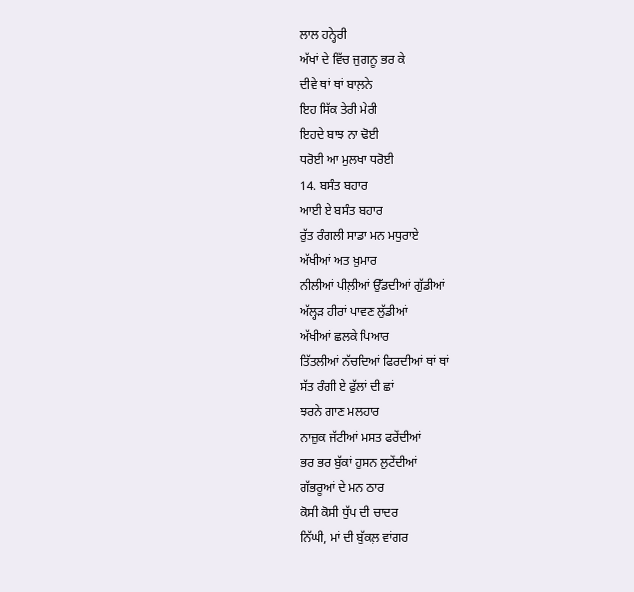ਲਾਲ ਹਨ੍ਹੇਰੀ
ਅੱਖਾਂ ਦੇ ਵਿੱਚ ਜੁਗਨੂ ਭਰ ਕੇ
ਦੀਵੇ ਥਾਂ ਥਾਂ ਬਾਲ਼ਨੇ
ਇਹ ਸਿੱਕ ਤੇਰੀ ਮੇਰੀ
ਇਹਦੇ ਬਾਝ ਨਾ ਢੋਈ
ਧਰੋਈ ਆ ਮੁਲਖਾ ਧਰੋਈ
14. ਬਸੰਤ ਬਹਾਰ
ਆਈ ਏ ਬਸੰਤ ਬਹਾਰ
ਰੁੱਤ ਰੰਗਲੀ ਸਾਡਾ ਮਨ ਮਧੁਰਾਏ
ਅੱਖੀਆਂ ਅਤ ਖ਼ੁਮਾਰ
ਨੀਲੀਆਂ ਪੀਲ਼ੀਆਂ ਉੱਡਦੀਆਂ ਗੁੱਡੀਆਂ
ਅੱਲ੍ਹੜ ਹੀਰਾਂ ਪਾਵਣ ਲੁੱਡੀਆਂ
ਅੱਖੀਆਂ ਛਲਕੇ ਪਿਆਰ
ਤਿੱਤਲੀਆਂ ਨੱਚਦਿਆਂ ਫਿਰਦੀਆਂ ਥਾਂ ਥਾਂ
ਸੱਤ ਰੰਗੀ ਏ ਫੁੱਲਾਂ ਦੀ ਛਾਂ
ਝਰਨੇ ਗਾਣ ਮਲਹਾਰ
ਨਾਜ਼ੁਕ ਜੱਟੀਆਂ ਮਸਤ ਫਰੇਂਦੀਆਂ
ਭਰ ਭਰ ਬੁੱਕਾਂ ਹੁਸਨ ਲੁਟੇਂਦੀਆਂ
ਗੱਭਰੂਆਂ ਦੇ ਮਨ ਠਾਰ
ਕੋਸੀ ਕੋਸੀ ਧੁੱਪ ਦੀ ਚਾਦਰ
ਨਿੱਘੀ, ਮਾਂ ਦੀ ਬੁੱਕਲ਼ ਵਾਂਗਰ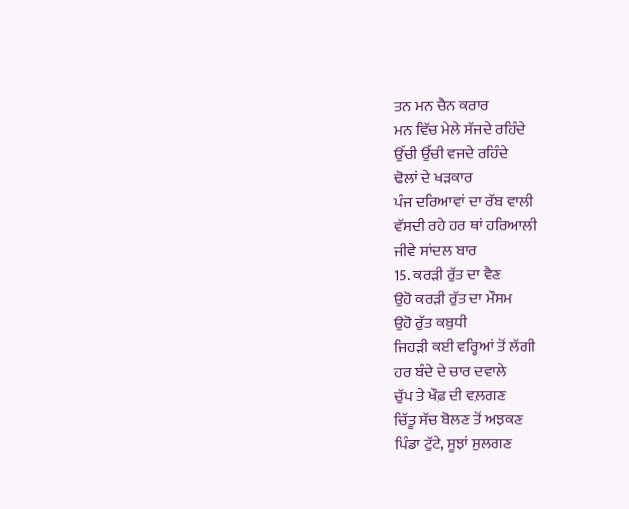ਤਨ ਮਨ ਚੈਨ ਕਰਾਰ
ਮਨ ਵਿੱਚ ਮੇਲੇ ਸੱਜਦੇ ਰਹਿੰਦੇ
ਉੱਚੀ ਉੱਚੀ ਵਜਦੇ ਰਹਿੰਦੇ
ਢੋਲਾਂ ਦੇ ਖੜਕਾਰ
ਪੰਜ ਦਰਿਆਵਾਂ ਦਾ ਰੱਬ ਵਾਲੀ
ਵੱਸਦੀ ਰਹੇ ਹਰ ਥਾਂ ਹਰਿਆਲੀ
ਜੀਵੇ ਸਾਂਦਲ ਬਾਰ
15. ਕਰੜੀ ਰੁੱਤ ਦਾ ਵੈਣ
ਉਹੋ ਕਰੜੀ ਰੁੱਤ ਦਾ ਮੌਸਮ
ਉਹੋ ਰੁੱਤ ਕਬੁਧੀ
ਜਿਹੜੀ ਕਈ ਵਰ੍ਹਿਆਂ ਤੋਂ ਲੱਗੀ
ਹਰ ਬੰਦੇ ਦੇ ਚਾਰ ਦਵਾਲੇ
ਚੁੱਪ ਤੇ ਖੌਫ਼ ਦੀ ਵਲ਼ਗਣ
ਚਿੱਤੂ ਸੱਚ ਬੋਲਣ ਤੋਂ ਅਝਕਣ
ਪਿੰਡਾ ਟੁੱਟੇ, ਸੂਝਾਂ ਸੁਲਗਣ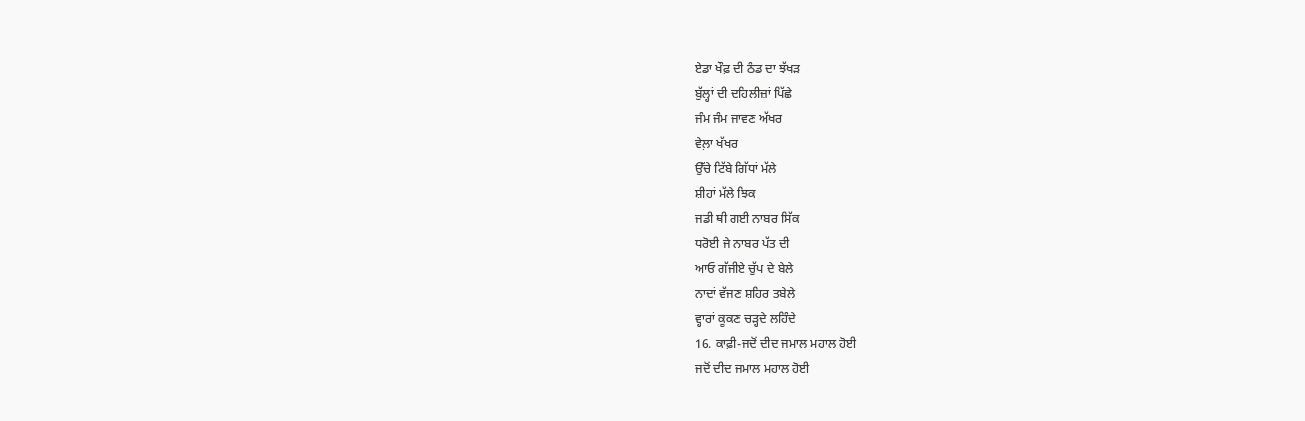ਏਡਾ ਖੌਫ਼ ਦੀ ਠੰਡ ਦਾ ਝੱਖੜ
ਬੁੱਲ੍ਹਾਂ ਦੀ ਦਹਿਲੀਜ਼ਾਂ ਪਿੱਛੇ
ਜੰਮ ਜੰਮ ਜਾਵਣ ਅੱਖਰ
ਵੇਲ਼ਾ ਖੱਖਰ
ਉੱਚੇ ਟਿੱਬੇ ਗਿੱਧਾਂ ਮੱਲੇ
ਸ਼ੀਹਾਂ ਮੱਲੇ ਝਿਕ
ਜਡੀ ਥੀ ਗਈ ਨਾਬਰ ਸਿੱਕ
ਧਰੋਈ ਜੇ ਨਾਬਰ ਪੱਤ ਦੀ
ਆਓ ਗੱਜੀਏ ਚੁੱਪ ਦੇ ਬੇਲੇ
ਨਾਦਾਂ ਵੱਜਣ ਸ਼ਹਿਰ ਤਬੇਲੇ
ਵ੍ਹਾਰਾਂ ਕੂਕਣ ਚੜ੍ਹਦੇ ਲਹਿੰਦੇ
16. ਕਾਫ਼ੀ-ਜਦੋਂ ਦੀਦ ਜਮਾਲ ਮਹਾਲ ਹੋਈ
ਜਦੋਂ ਦੀਦ ਜਮਾਲ ਮਹਾਲ ਹੋਈ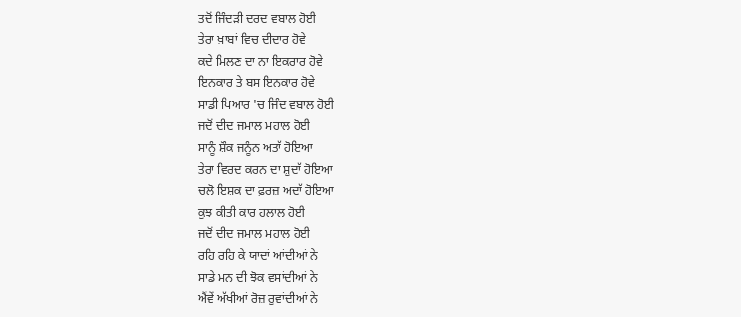ਤਦੋਂ ਜਿੰਦੜੀ ਦਰਦ ਵਬਾਲ ਹੋਈ
ਤੇਰਾ ਖ਼ਾਬਾਂ ਵਿਚ ਦੀਦਾਰ ਹੋਵੇ
ਕਦੇ ਮਿਲਣ ਦਾ ਨਾ ਇਕਰਾਰ ਹੋਵੇ
ਇਨਕਾਰ ਤੇ ਬਸ ਇਨਕਾਰ ਹੋਵੇ
ਸਾਡੀ ਪਿਆਰ 'ਚ ਜਿੰਦ ਵਬਾਲ ਹੋਈ
ਜਦੋਂ ਦੀਦ ਜਮਾਲ ਮਹਾਲ ਹੋਈ
ਸਾਨੂੰ ਸ਼ੌਕ ਜਨੂੰਨ ਅਤਾੱ ਹੋਇਆ
ਤੇਰਾ ਵਿਰਦ ਕਰਨ ਦਾ ਸ਼ੁਦਾੱ ਹੋਇਆ
ਚਲੋ ਇਸ਼ਕ ਦਾ ਫ਼ਰਜ਼ ਅਦਾੱ ਹੋਇਆ
ਕੁਝ ਕੀਤੀ ਕਾਰ ਹਲਾਲ ਹੋਈ
ਜਦੋਂ ਦੀਦ ਜਮਾਲ ਮਹਾਲ ਹੋਈ
ਰਹਿ ਰਹਿ ਕੇ ਯਾਦਾਂ ਆਂਦੀਆਂ ਨੇ
ਸਾਡੇ ਮਨ ਦੀ ਝੋਕ ਵਸਾਂਦੀਆਂ ਨੇ
ਐਂਵੇਂ ਅੱਖੀਆਂ ਰੋਜ਼ ਰੁਵਾਂਦੀਆਂ ਨੇ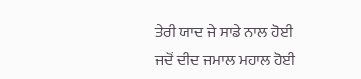ਤੇਰੀ ਯਾਦ ਜੇ ਸਾਡੇ ਨਾਲ ਹੋਈ
ਜਦੋਂ ਦੀਦ ਜਮਾਲ ਮਹਾਲ ਹੋਈ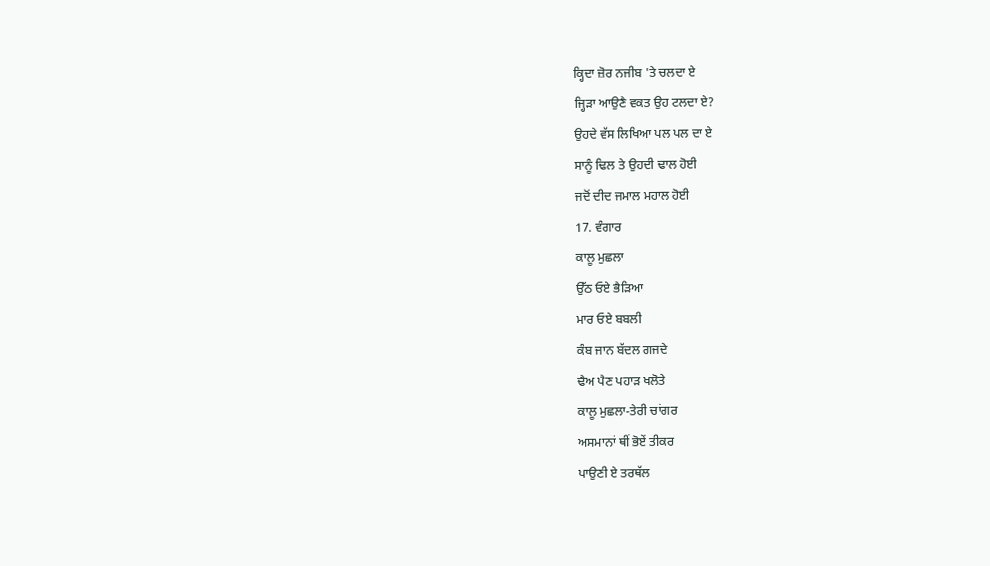ਕ੍ਹਿਦਾ ਜ਼ੋਰ ਨਜੀਬ 'ਤੇ ਚਲਦਾ ਏ
ਜ੍ਹਿੜਾ ਆਉਣੈ ਵਕਤ ਉਹ ਟਲਦਾ ਏ?
ਉਹਦੇ ਵੱਸ ਲਿਖਿਆ ਪਲ ਪਲ ਦਾ ਏ
ਸਾਨੂੰ ਢਿਲ ਤੇ ਉਹਦੀ ਢਾਲ ਹੋਈ
ਜਦੋਂ ਦੀਦ ਜਮਾਲ ਮਹਾਲ ਹੋਈ
17. ਵੰਗਾਰ
ਕਾਲੂ ਮੁਛਲਾ
ਉੱਠ ਓਏ ਭੈੜਿਆ
ਮਾਰ ਓਏ ਬਬਲੀ
ਕੰਬ ਜਾਨ ਬੱਦਲ ਗਜਦੇ
ਢੈਅ ਪੈਣ ਪਹਾੜ ਖਲੋਤੇ
ਕਾਲੂ ਮੁਛਲਾ-ਤੇਰੀ ਚਾਂਗਰ
ਅਸਮਾਨਾਂ ਥੀਂ ਭੋਏਂ ਤੀਕਰ
ਪਾਉਣੀ ਏ ਤਰਥੱਲ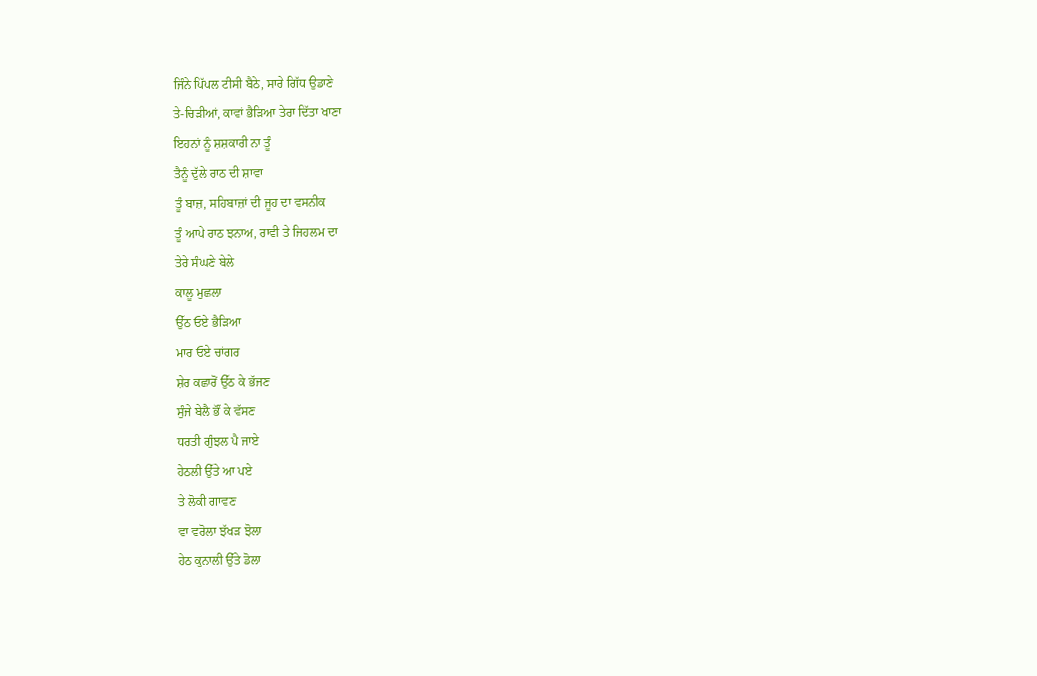ਜਿੰਨੇ ਪਿੱਪਲ ਟੀਸੀ ਬੈਠੇ, ਸਾਰੇ ਗਿੱਧ ਉਡਾਣੇ
ਤੇ-ਚਿੜੀਆਂ, ਕਾਵਾਂ ਭੈੜਿਆ ਤੇਰਾ ਦਿੱਤਾ ਖਾਣਾ
ਇਹਨਾਂ ਨੂੰ ਸ਼ਸ਼ਕਾਰੀ ਨਾ ਤੂੰ
ਤੈਨੂੰ ਦੁੱਲੇ ਰਾਠ ਦੀ ਸ਼ਾਵਾ
ਤੂੰ ਬਾਜ਼, ਸਹਿਬਾਜ਼ਾਂ ਦੀ ਜੂਹ ਦਾ ਵਸਨੀਕ
ਤੂੰ ਆਪੇ ਰਾਠ ਝਨਾਅ, ਰਾਵੀ ਤੇ ਜਿਹਲਮ ਦਾ
ਤੇਰੇ ਸੰਘਣੇ ਬੇਲੇ
ਕਾਲੂ ਮੁਛਲਾ
ਉੱਠ ਓਏ ਭੈੜਿਆ
ਮਾਰ ਓਏ ਚਾਂਗਰ
ਸ਼ੇਰ ਕਛਾਰੋਂ ਉੱਠ ਕੇ ਭੱਜਣ
ਸੁੰਜੇ ਬੇਲੈ ਭੌਂ ਕੇ ਵੱਸਣ
ਧਰਤੀ ਗੁੰਝਲ ਪੈ ਜਾਏ
ਹੇਠਲੀ ਉੱਤੇ ਆ ਪਏ
ਤੇ ਲੋਕੀ ਗਾਵਣ
ਵਾ ਵਰੋਲਾ ਝੱਖੜ ਝੋਲਾ
ਹੇਠ ਕੁਨਾਲੀ ਉੱਤੇ ਡੋਲਾ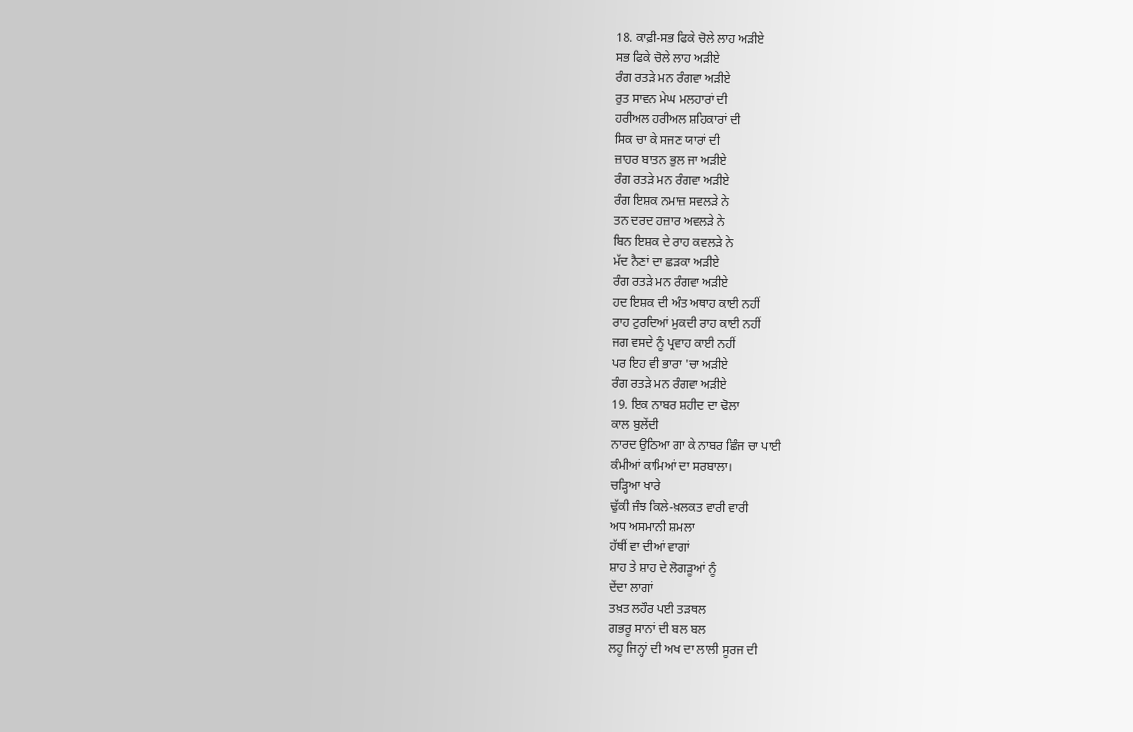18. ਕਾਫ਼ੀ-ਸਭ ਫਿਕੇ ਚੋਲੇ ਲਾਹ ਅੜੀਏ
ਸਭ ਫਿਕੇ ਚੋਲੇ ਲਾਹ ਅੜੀਏ
ਰੰਗ ਰਤੜੇ ਮਨ ਰੰਗਵਾ ਅੜੀਏ
ਰੁਤ ਸਾਵਨ ਮੇਘ ਮਲਹਾਰਾਂ ਦੀ
ਹਰੀਅਲ ਹਰੀਅਲ ਸ਼ਹਿਕਾਰਾਂ ਦੀ
ਸਿਕ ਚਾ ਕੇ ਸਜਣ ਯਾਰਾਂ ਦੀ
ਜ਼ਾਹਰ ਬਾਤਨ ਭੁਲ ਜਾ ਅੜੀਏ
ਰੰਗ ਰਤੜੇ ਮਨ ਰੰਗਵਾ ਅੜੀਏ
ਰੰਗ ਇਸ਼ਕ ਨਮਾਜ਼ ਸਵਲੜੇ ਨੇ
ਤਨ ਦਰਦ ਹਜ਼ਾਰ ਅਵਲੜੇ ਨੇ
ਬਿਨ ਇਸ਼ਕ ਦੇ ਰਾਹ ਕਵਲੜੇ ਨੇ
ਮੱਦ ਨੈਣਾਂ ਦਾ ਛੜਕਾ ਅੜੀਏ
ਰੰਗ ਰਤੜੇ ਮਨ ਰੰਗਵਾ ਅੜੀਏ
ਹਦ ਇਸ਼ਕ ਦੀ ਅੰਤ ਅਥਾਹ ਕਾਈ ਨਹੀਂ
ਰਾਹ ਟੁਰਦਿਆਂ ਮੁਕਦੀ ਰਾਹ ਕਾਈ ਨਹੀਂ
ਜਗ ਵਸਦੇ ਨੂੰ ਪ੍ਰਵਾਹ ਕਾਈ ਨਹੀਂ
ਪਰ ਇਹ ਵੀ ਭਾਰਾ 'ਚਾ ਅੜੀਏ
ਰੰਗ ਰਤੜੇ ਮਨ ਰੰਗਵਾ ਅੜੀਏ
19. ਇਕ ਨਾਬਰ ਸ਼ਹੀਦ ਦਾ ਢੋਲਾ
ਕਾਲ ਬੁਲੇਂਦੀ
ਨਾਰਦ ਉਠਿਆ ਗਾ ਕੇ ਨਾਬਰ ਛਿੰਜ ਚਾ ਪਾਈ
ਕੰਮੀਆਂ ਕਾਮਿਆਂ ਦਾ ਸਰਬਾਲਾ।
ਚੜ੍ਹਿਆ ਖਾਰੇ
ਢੁੱਕੀ ਜੰਝ ਕਿਲੇ-ਖ਼ਲਕਤ ਵਾਰੀ ਵਾਰੀ
ਅਧ ਅਸਮਾਨੀ ਸ਼ਮਲਾ
ਹੱਥੀਂ ਵਾ ਦੀਆਂ ਵਾਗਾਂ
ਸ਼ਾਹ ਤੇ ਸ਼ਾਹ ਦੇ ਲੋਗੜੂਆਂ ਨੂੰ
ਦੇਂਦਾ ਲਾਗਾਂ
ਤਖ਼ਤ ਲਹੌਰ ਪਈ ਤੜਥਲ
ਗਭਰੂ ਸਾਨਾਂ ਦੀ ਬਲ ਬਲ
ਲਹੂ ਜਿਨ੍ਹਾਂ ਦੀ ਅਖ ਦਾ ਲਾਲੀ ਸੂਰਜ ਦੀ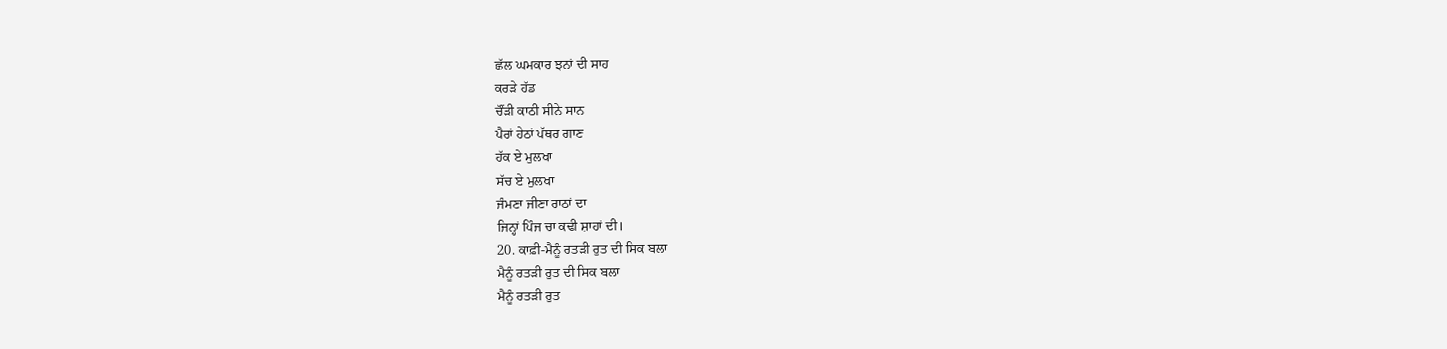ਛੱਲ ਘਮਕਾਰ ਝਨਾਂ ਦੀ ਸਾਹ
ਕਰੜੇ ਹੱਡ
ਚੌਂੜੀ ਕਾਠੀ ਸੀਨੇ ਸਾਨ
ਪੈਰਾਂ ਹੇਠਾਂ ਪੱਥਰ ਗਾਣ
ਹੱਕ ਏ ਮੁਲਖਾ
ਸੱਚ ਏ ਮੁਲਖਾ
ਜੰਮਣਾ ਜੀਣਾ ਰਾਠਾਂ ਦਾ
ਜਿਨ੍ਹਾਂ ਪਿੰਜ ਚਾ ਕਢੀ ਸ਼ਾਹਾਂ ਦੀ।
20. ਕਾਫ਼ੀ-ਮੈਨੂੰ ਰਤੜੀ ਰੁਤ ਦੀ ਸਿਕ ਬਲਾ
ਮੈਨੂੰ ਰਤੜੀ ਰੁਤ ਦੀ ਸਿਕ ਬਲਾ
ਮੈਨੂੰ ਰਤੜੀ ਰੁਤ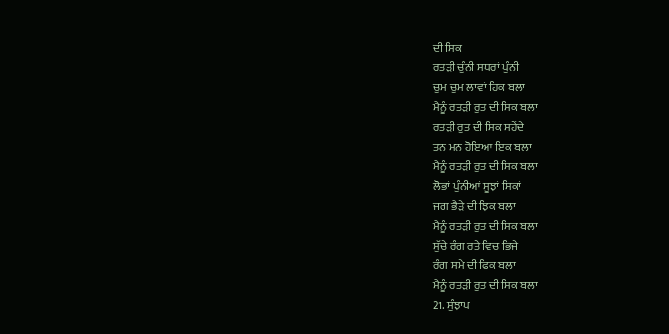ਦੀ ਸਿਕ
ਰਤੜੀ ਚੁੰਨੀ ਸਧਰਾਂ ਪੁੰਨੀ
ਚੁਮ ਚੁਮ ਲਾਵਾਂ ਹਿਕ ਬਲਾ
ਮੈਨੂੰ ਰਤੜੀ ਰੁਤ ਦੀ ਸਿਕ ਬਲਾ
ਰਤੜੀ ਰੁਤ ਦੀ ਸਿਕ ਸਹੇਂਦੇ
ਤਨ ਮਨ ਹੋਇਆ ਇਕ ਬਲਾ
ਮੈਨੂੰ ਰਤੜੀ ਰੁਤ ਦੀ ਸਿਕ ਬਲਾ
ਲੋਭਾਂ ਪੁੰਨੀਆਂ ਸੂਝਾਂ ਸਿਕਾਂ
ਜਗ ਭੈੜੇ ਦੀ ਝਿਕ ਬਲਾ
ਮੈਨੂੰ ਰਤੜੀ ਰੁਤ ਦੀ ਸਿਕ ਬਲਾ
ਸੁੱਚੇ ਰੰਗ ਰਤੇ ਵਿਚ ਭਿਜੇ
ਰੰਗ ਸਮੇ ਦੀ ਫਿਕ ਬਲਾ
ਮੈਨੂੰ ਰਤੜੀ ਰੁਤ ਦੀ ਸਿਕ ਬਲਾ
21. ਸੁੰਝਾਪ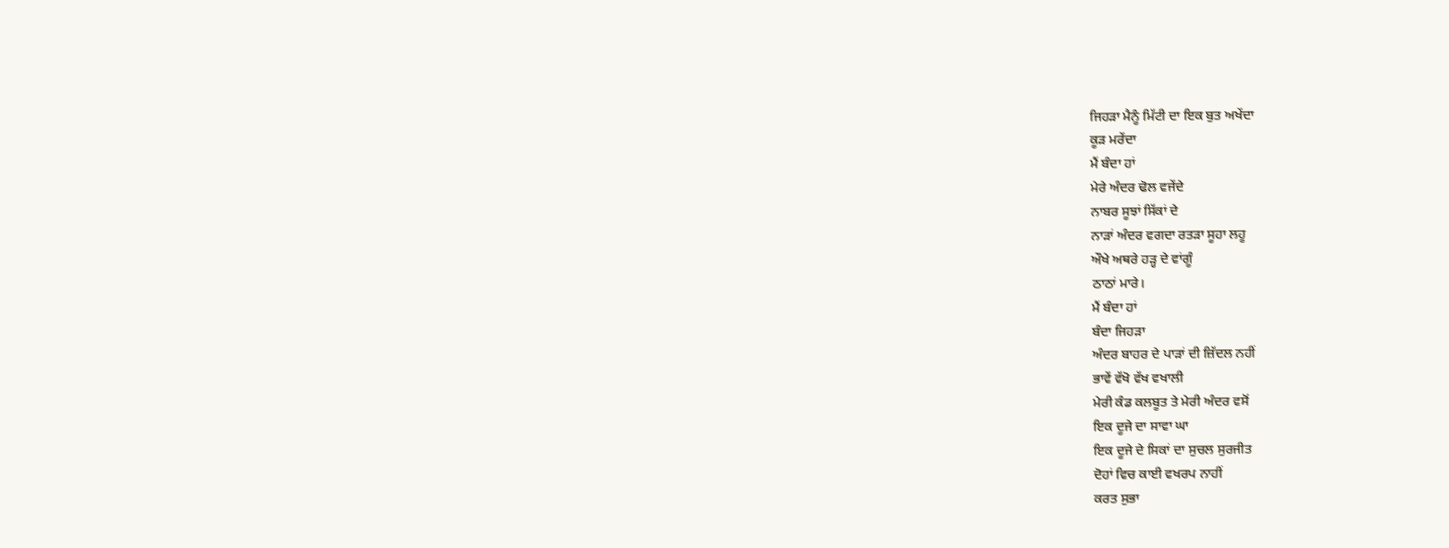ਜਿਹੜਾ ਮੈਨੂੰ ਮਿੱਟੀ ਦਾ ਇਕ ਬੁਤ ਅਖੇਂਦਾ
ਕੂੜ ਮਰੇਂਦਾ
ਮੈਂ ਬੰਦਾ ਹਾਂ
ਮੇਰੇ ਅੰਦਰ ਢੋਲ ਵਜੇਂਦੇ
ਨਾਬਰ ਸੂਝਾਂ ਸਿੱਕਾਂ ਦੇ
ਨਾੜਾਂ ਅੰਦਰ ਵਗਦਾ ਰਤੜਾ ਸੂਹਾ ਲਹੂ
ਔਖੇ ਅਥਰੇ ਹੜ੍ਹ ਦੇ ਵਾਂਗੂੰ
ਠਾਠਾਂ ਮਾਰੇ।
ਮੈਂ ਬੰਦਾ ਹਾਂ
ਬੰਦਾ ਜਿਹੜਾ
ਅੰਦਰ ਬਾਹਰ ਦੇ ਪਾੜਾਂ ਦੀ ਜ਼ਿੱਦਲ ਨਹੀਂ
ਭਾਵੇਂ ਵੱਖੋ ਵੱਖ ਵਖਾਲੀ
ਮੇਰੀ ਕੰਡ ਕਲਬੂਤ ਤੇ ਮੇਰੀ ਅੰਦਰ ਵਸੋਂ
ਇਕ ਦੂਜੇ ਦਾ ਸਾਵਾ ਘਾ
ਇਕ ਦੂਜੇ ਦੇ ਸਿਕਾਂ ਦਾ ਸੁਚਲ ਸੁਰਜੀਤ
ਦੋਹਾਂ ਵਿਚ ਕਾਈ ਵਖਰਪ ਨਾਹੀਂ
ਕਰਤ ਸੁਭਾ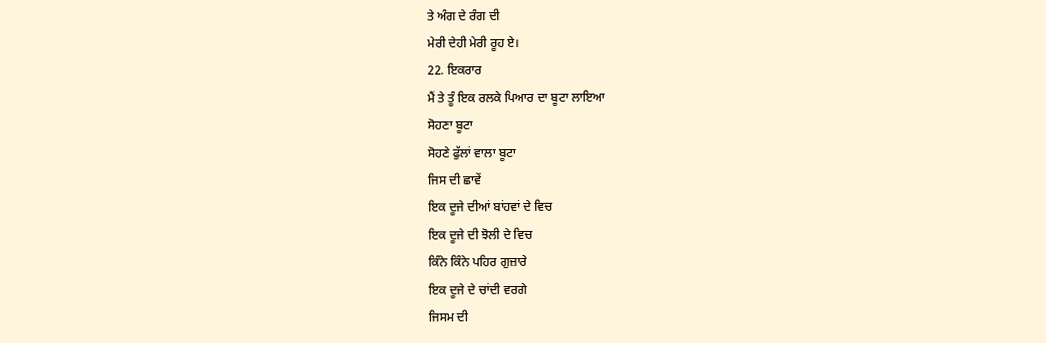ਤੇ ਅੰਗ ਦੇ ਰੰਗ ਦੀ
ਮੇਰੀ ਦੇਹੀ ਮੇਰੀ ਰੂਹ ਏ।
22. ਇਕਰਾਰ
ਮੈਂ ਤੇ ਤੂੰ ਇਕ ਰਲਕੇ ਪਿਆਰ ਦਾ ਬੂਟਾ ਲਾਇਆ
ਸੋਹਣਾ ਬੂਟਾ
ਸੋਹਣੇ ਫੁੱਲਾਂ ਵਾਲਾ ਬੂਟਾ
ਜਿਸ ਦੀ ਛਾਵੇਂ
ਇਕ ਦੂਜੇ ਦੀਆਂ ਬਾਂਹਵਾਂ ਦੇ ਵਿਚ
ਇਕ ਦੂਜੇ ਦੀ ਝੋਲੀ ਦੇ ਵਿਚ
ਕਿੰਨੇ ਕਿੰਨੇ ਪਹਿਰ ਗੁਜ਼ਾਰੇ
ਇਕ ਦੂਜੇ ਦੇ ਚਾਂਦੀ ਵਰਗੇ
ਜਿਸਮ ਦੀ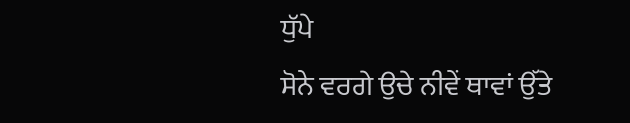ਧੁੱਪੇ
ਸੋਨੇ ਵਰਗੇ ਉਚੇ ਨੀਵੇਂ ਥਾਵਾਂ ਉੱਤੇ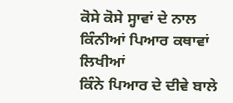ਕੋਸੇ ਕੋਸੇ ਸ੍ਹਾਵਾਂ ਦੇ ਨਾਲ
ਕਿੰਨੀਆਂ ਪਿਆਰ ਕਥਾਵਾਂ ਲਿਖੀਆਂ
ਕਿੰਨੇ ਪਿਆਰ ਦੇ ਦੀਵੇ ਬਾਲੇ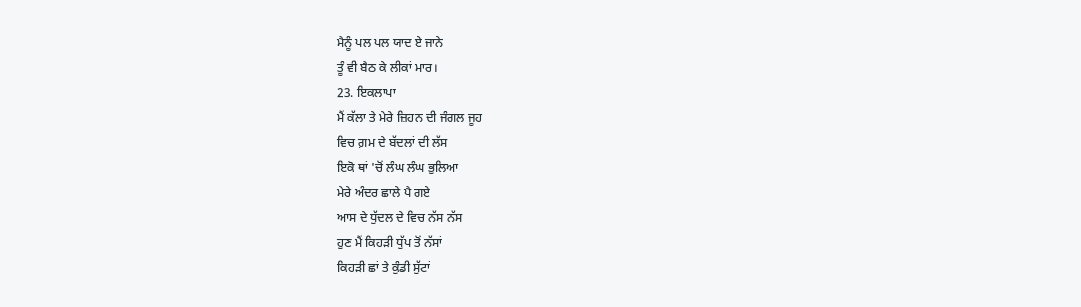ਮੈਨੂੰ ਪਲ ਪਲ ਯਾਦ ਏ ਜਾਨੇ
ਤੂੰ ਵੀ ਬੈਠ ਕੇ ਲੀਕਾਂ ਮਾਰ।
23. ਇਕਲਾਪਾ
ਮੈਂ ਕੱਲਾ ਤੇ ਮੇਰੇ ਜ਼ਿਹਨ ਦੀ ਜੰਗਲ ਜੂਹ
ਵਿਚ ਗ਼ਮ ਦੇ ਬੱਦਲਾਂ ਦੀ ਲੱਸ
ਇਕੋ ਥਾਂ 'ਚੋਂ ਲੰਘ ਲੰਘ ਭੁਲਿਆ
ਮੇਰੇ ਅੰਦਰ ਛਾਲੇ ਪੈ ਗਏ
ਆਸ ਦੇ ਧੁੱਦਲ ਦੇ ਵਿਚ ਨੱਸ ਨੱਸ
ਹੁਣ ਮੈਂ ਕਿਹੜੀ ਧੁੱਪ ਤੋਂ ਨੱਸਾਂ
ਕਿਹੜੀ ਛਾਂ ਤੇ ਕੁੰਡੀ ਸੁੱਟਾਂ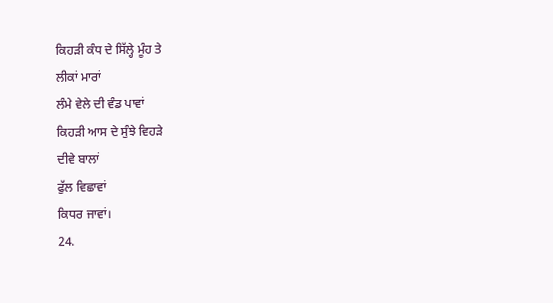ਕਿਹੜੀ ਕੰਧ ਦੇ ਸਿੱਲ੍ਹੇ ਮੂੰਹ ਤੇ
ਲੀਕਾਂ ਮਾਰਾਂ
ਲੰਮੇ ਵੇਲੇ ਦੀ ਵੰਡ ਪਾਵਾਂ
ਕਿਹੜੀ ਆਸ ਦੇ ਸੁੰਝੇ ਵਿਹੜੇ
ਦੀਵੇ ਬਾਲਾਂ
ਫੁੱਲ ਵਿਛਾਵਾਂ
ਕਿਧਰ ਜਾਵਾਂ।
24.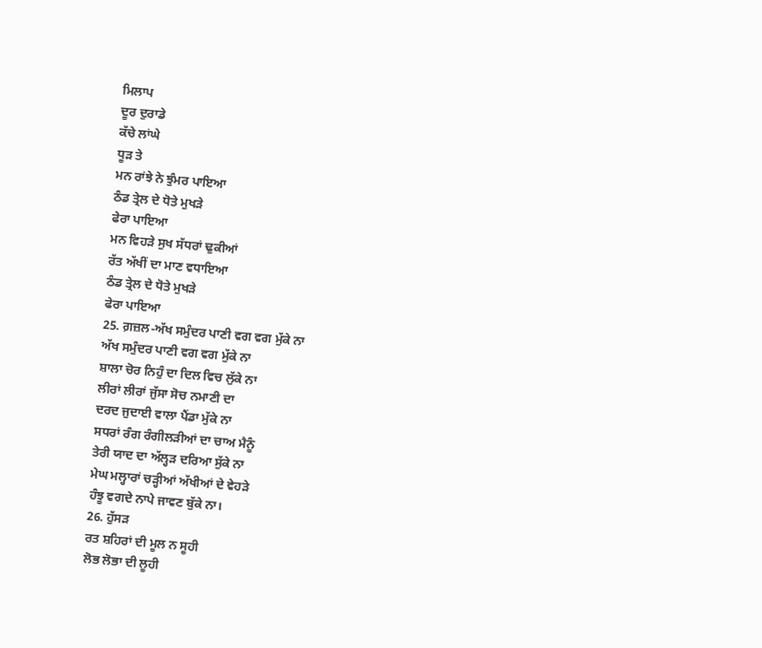ਮਿਲਾਪ
ਦੂਰ ਦੁਰਾਡੇ
ਕੱਚੇ ਲਾਂਘੇ
ਧੂੜ ਤੇ
ਮਨ ਰਾਂਝੇ ਨੇ ਝੁੰਮਰ ਪਾਇਆ
ਠੰਡ ਤ੍ਰੇਲ ਦੇ ਧੋਤੇ ਮੁਖੜੇ
ਫੇਰਾ ਪਾਇਆ
ਮਨ ਵਿਹੜੇ ਸੁਖ ਸੱਧਰਾਂ ਢੁਕੀਆਂ
ਰੱਤ ਅੱਖੀਂ ਦਾ ਮਾਣ ਵਧਾਇਆ
ਠੰਡ ਤ੍ਰੇਲ ਦੇ ਧੋਤੇ ਮੁਖੜੇ
ਫੇਰਾ ਪਾਇਆ
25. ਗ਼ਜ਼ਲ-ਅੱਖ ਸਮੁੰਦਰ ਪਾਣੀ ਵਗ ਵਗ ਮੁੱਕੇ ਨਾ
ਅੱਖ ਸਮੁੰਦਰ ਪਾਣੀ ਵਗ ਵਗ ਮੁੱਕੇ ਨਾ
ਸ਼ਾਲਾ ਚੋਰ ਨਿਹੁੰ ਦਾ ਦਿਲ ਵਿਚ ਲੁੱਕੇ ਨਾ
ਲੀਰਾਂ ਲੀਰਾਂ ਜੁੱਸਾ ਸੋਚ ਨਮਾਣੀ ਦਾ
ਦਰਦ ਜੁਦਾਈ ਵਾਲਾ ਪੈਂਡਾ ਮੁੱਕੇ ਨਾ
ਸਧਰਾਂ ਰੰਗ ਰੰਗੀਲੜੀਆਂ ਦਾ ਚਾਅ ਮੈਨੂੰ
ਤੇਰੀ ਯਾਦ ਦਾ ਅੱਲ੍ਹੜ ਦਰਿਆ ਸੁੱਕੇ ਨਾ
ਮੇਘ ਮਲ੍ਹਾਰਾਂ ਚੜ੍ਹੀਆਂ ਅੱਖੀਆਂ ਦੇ ਵੇਹੜੇ
ਹੰਝੂ ਵਗਦੇ ਨਾਪੇ ਜਾਵਣ ਬੁੱਕੇ ਨਾ।
26. ਹੁੱਸੜ
ਰਤ ਸ਼ਹਿਰਾਂ ਦੀ ਮੂਲ ਨ ਸੂਹੀ
ਲੋਭ ਲੋਭਾ ਦੀ ਲੂਹੀ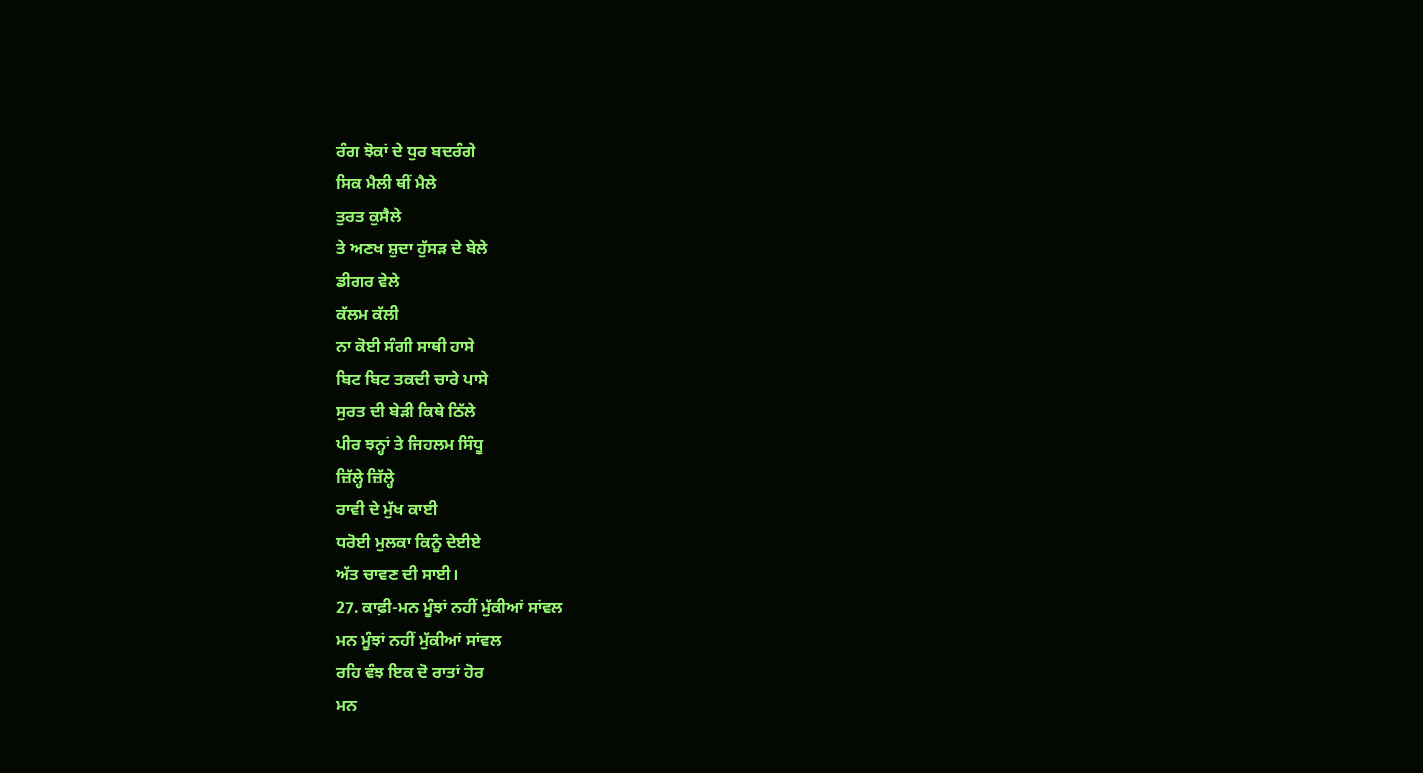ਰੰਗ ਝੋਕਾਂ ਦੇ ਧੁਰ ਬਦਰੰਗੇ
ਸਿਕ ਮੈਲੀ ਥੀਂ ਮੈਲੇ
ਤੁਰਤ ਕੁਸੈਲੇ
ਤੇ ਅਣਖ ਸ਼ੁਦਾ ਹੁੱਸੜ ਦੇ ਬੇਲੇ
ਡੀਗਰ ਵੇਲੇ
ਕੱਲਮ ਕੱਲੀ
ਨਾ ਕੋਈ ਸੰਗੀ ਸਾਥੀ ਹਾਸੇ
ਬਿਟ ਬਿਟ ਤਕਦੀ ਚਾਰੇ ਪਾਸੇ
ਸੁਰਤ ਦੀ ਬੇੜੀ ਕਿਥੇ ਠਿੱਲੇ
ਪੀਰ ਝਨ੍ਹਾਂ ਤੇ ਜਿਹਲਮ ਸਿੰਧੂ
ਜ਼ਿੱਲ੍ਹੇ ਜ਼ਿੱਲ੍ਹੇ
ਰਾਵੀ ਦੇ ਮੁੱਖ ਕਾਈ
ਧਰੋਈ ਮੁਲਕਾ ਕਿਨੂੰ ਦੇਈਏ
ਅੱਤ ਚਾਵਣ ਦੀ ਸਾਈ।
27. ਕਾਫ਼ੀ-ਮਨ ਮੂੰਝਾਂ ਨਹੀਂ ਮੁੱਕੀਆਂ ਸਾਂਵਲ
ਮਨ ਮੂੰਝਾਂ ਨਹੀਂ ਮੁੱਕੀਆਂ ਸਾਂਵਲ
ਰਹਿ ਵੰਝ ਇਕ ਦੋ ਰਾਤਾਂ ਹੋਰ
ਮਨ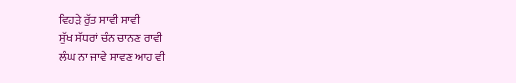ਵਿਹੜੇ ਰੁੱਤ ਸਾਵੀ ਸਾਵੀ
ਸੁੱਖ ਸੱਧਰਾਂ ਚੰਨ ਚਾਨਣ ਰਾਵੀ
ਲੰਘ ਨਾ ਜਾਵੇ ਸਾਵਣ ਆਹ ਵੀ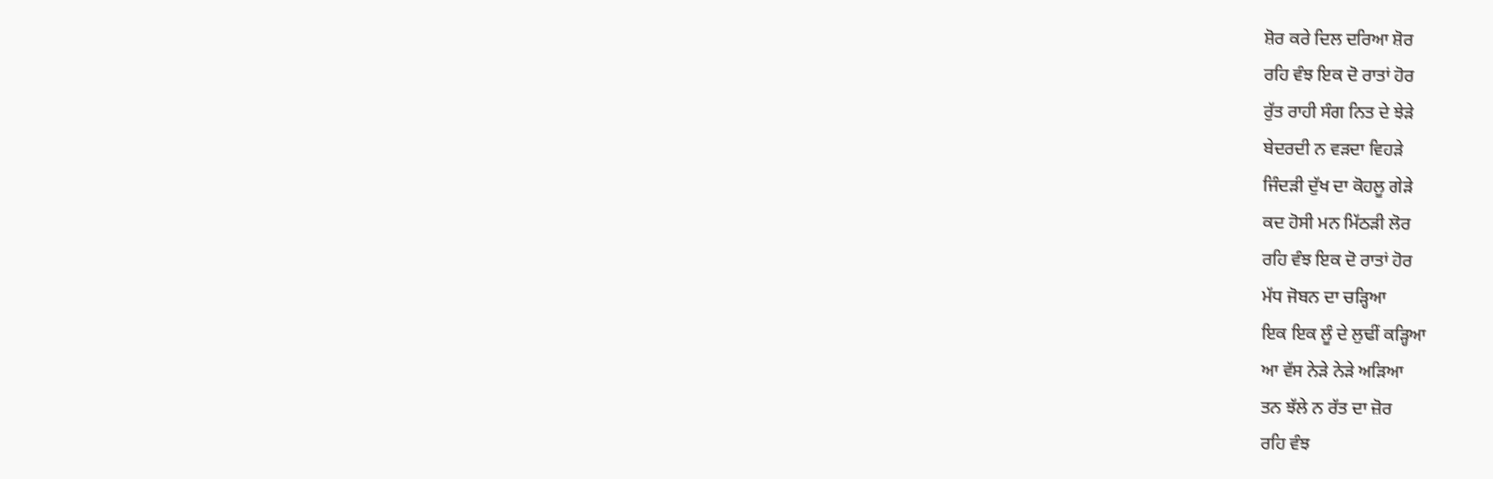ਸ਼ੋਰ ਕਰੇ ਦਿਲ ਦਰਿਆ ਸ਼ੋਰ
ਰਹਿ ਵੰਝ ਇਕ ਦੋ ਰਾਤਾਂ ਹੋਰ
ਰੁੱਤ ਰਾਹੀ ਸੰਗ ਨਿਤ ਦੇ ਝੇੜੇ
ਬੇਦਰਦੀ ਨ ਵੜਦਾ ਵਿਹੜੇ
ਜਿੰਦੜੀ ਦੁੱਖ ਦਾ ਕੋਹਲੂ ਗੇੜੇ
ਕਦ ਹੋਸੀ ਮਨ ਮਿੱਠੜੀ ਲੋਰ
ਰਹਿ ਵੰਝ ਇਕ ਦੋ ਰਾਤਾਂ ਹੋਰ
ਮੱਧ ਜੋਬਨ ਦਾ ਚੜ੍ਹਿਆ
ਇਕ ਇਕ ਲੂੰ ਦੇ ਲੁਢੀਂ ਕੜ੍ਹਿਆ
ਆ ਵੱਸ ਨੇੜੇ ਨੇੜੇ ਅੜਿਆ
ਤਨ ਝੱਲੇ ਨ ਰੱਤ ਦਾ ਜ਼ੋਰ
ਰਹਿ ਵੰਝ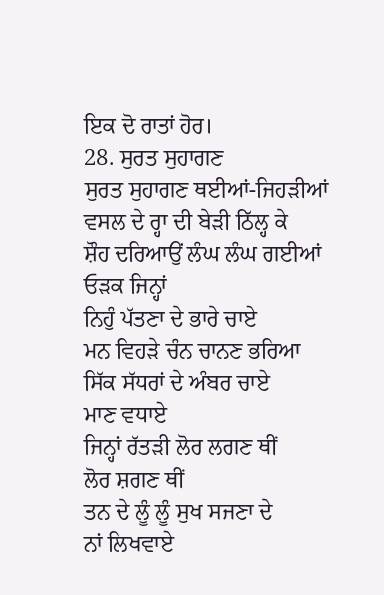ਇਕ ਦੋ ਰਾਤਾਂ ਹੋਰ।
28. ਸੁਰਤ ਸੁਹਾਗਣ
ਸੁਰਤ ਸੁਹਾਗਣ ਥਈਆਂ-ਜਿਹੜੀਆਂ
ਵਸਲ ਦੇ ਰ੍ਹਾ ਦੀ ਬੇੜੀ ਠਿੱਲ੍ਹ ਕੇ
ਸ਼ੌਹ ਦਰਿਆਉਂ ਲੰਘ ਲੰਘ ਗਈਆਂ
ਓੜਕ ਜਿਨ੍ਹਾਂ
ਨਿਹੁੰ ਪੱਤਣਾ ਦੇ ਭਾਰੇ ਚਾਏ
ਮਨ ਵਿਹੜੇ ਚੰਨ ਚਾਨਣ ਭਰਿਆ
ਸਿੱਕ ਸੱਧਰਾਂ ਦੇ ਅੰਬਰ ਚਾਏ
ਮਾਣ ਵਧਾਏ
ਜਿਨ੍ਹਾਂ ਰੱਤੜੀ ਲੋਰ ਲਗਣ ਥੀਂ
ਲੋਰ ਸ਼ਗਣ ਥੀਂ
ਤਨ ਦੇ ਲੂੰ ਲੂੰ ਸੁਖ ਸਜਣਾ ਦੇ
ਨਾਂ ਲਿਖਵਾਏ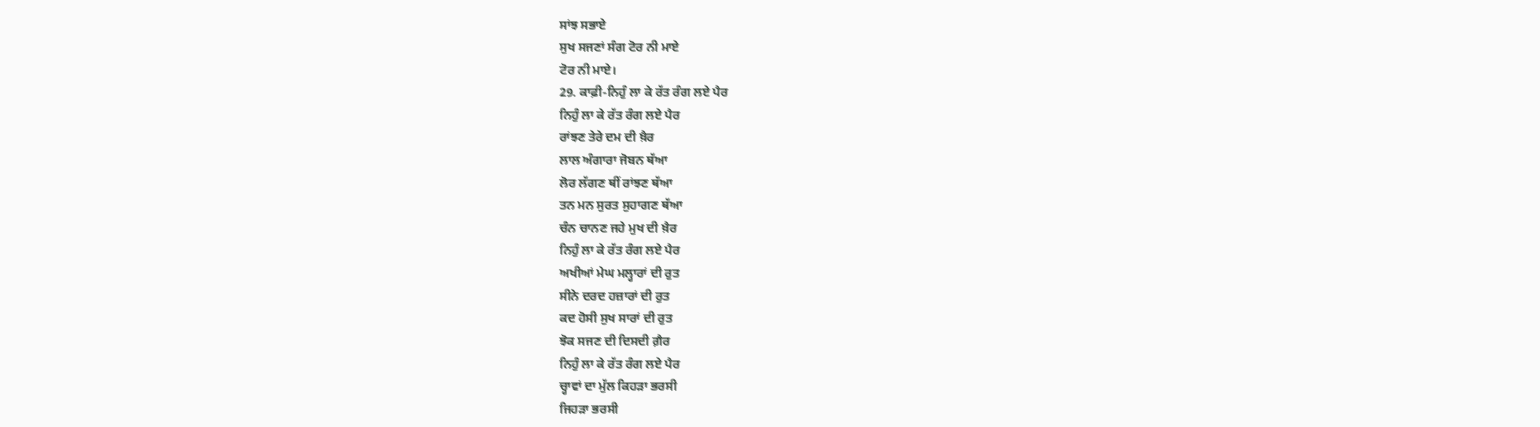ਸਾਂਝ ਸਭਾਏ
ਸੁਖ ਸਜਣਾਂ ਸੰਗ ਟੋਰ ਨੀ ਮਾਏ
ਟੋਰ ਨੀ ਮਾਏ।
29. ਕਾਫ਼ੀ-ਨਿਹੁੰ ਲਾ ਕੇ ਰੱਤ ਰੰਗ ਲਏ ਪੈਰ
ਨਿਹੁੰ ਲਾ ਕੇ ਰੱਤ ਰੰਗ ਲਏ ਪੈਰ
ਰਾਂਝਣ ਤੇਰੇ ਦਮ ਦੀ ਖ਼ੈਰ
ਲਾਲ ਅੰਗਾਰਾ ਜੋਬਨ ਥੱਆ
ਲੋਰ ਲੱਗਣ ਥੀਂ ਰਾਂਝਣ ਥੱਆ
ਤਨ ਮਨ ਸੁਰਤ ਸੁਹਾਗਣ ਥੱਆ
ਚੰਨ ਚਾਨਣ ਜਹੇ ਮੁਖ ਦੀ ਖ਼ੈਰ
ਨਿਹੁੰ ਲਾ ਕੇ ਰੱਤ ਰੰਗ ਲਏ ਪੈਰ
ਅਖੀਆਂ ਮੇਘ ਮਲ੍ਹਾਰਾਂ ਦੀ ਰੁਤ
ਸੀਨੇ ਦਰਦ ਹਜ਼ਾਰਾਂ ਦੀ ਰੁਤ
ਕਦ ਹੋਸੀ ਸੁਖ ਸਾਰਾਂ ਦੀ ਰੁਤ
ਝੋਕ ਸਜਣ ਦੀ ਦਿਸਦੀ ਗ਼ੈਰ
ਨਿਹੁੰ ਲਾ ਕੇ ਰੱਤ ਰੰਗ ਲਏ ਪੈਰ
ਚ੍ਹਾਵਾਂ ਦਾ ਮੁੱਲ ਕਿਹੜਾ ਭਰਸੀ
ਜਿਹੜਾ ਭਰਸੀ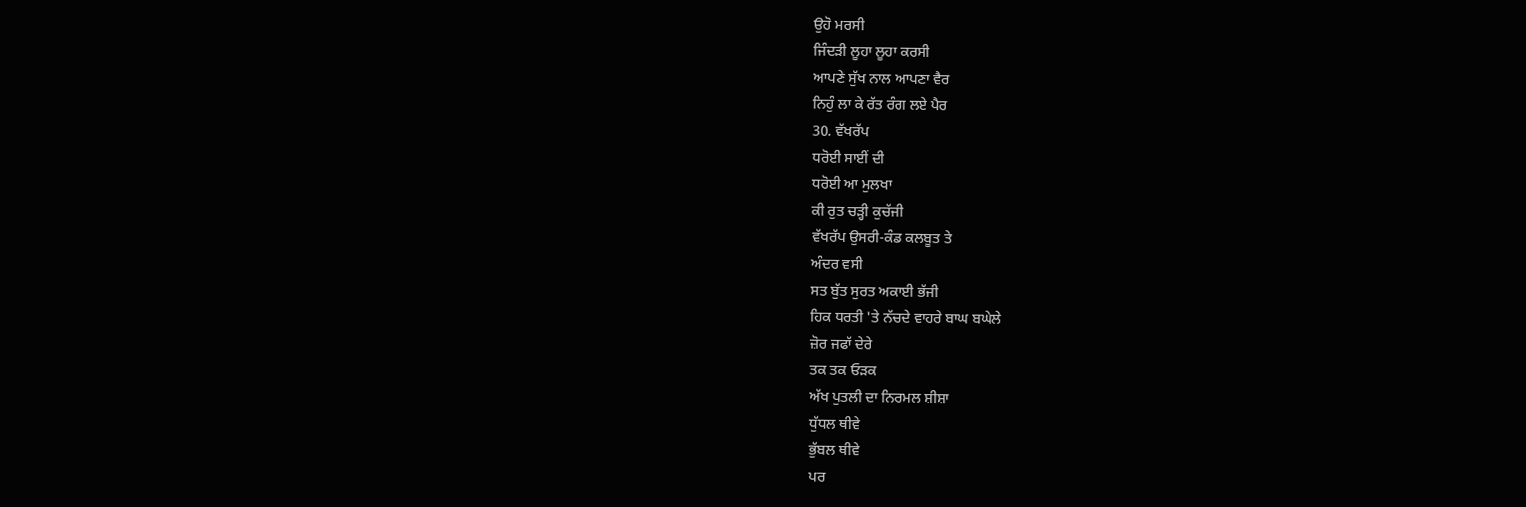ਉਹੋ ਮਰਸੀ
ਜਿੰਦੜੀ ਲੂਹਾ ਲੂਹਾ ਕਰਸੀ
ਆਪਣੇ ਸੁੱਖ ਨਾਲ ਆਪਣਾ ਵੈਰ
ਨਿਹੁੰ ਲਾ ਕੇ ਰੱਤ ਰੰਗ ਲਏ ਪੈਰ
30. ਵੱਖਰੱਪ
ਧਰੋਈ ਸਾਈਂ ਦੀ
ਧਰੋਈ ਆ ਮੁਲਖਾ
ਕੀ ਰੁਤ ਚੜ੍ਹੀ ਕੁਚੱਜੀ
ਵੱਖਰੱਪ ਉਸਰੀ-ਕੰਡ ਕਲਬੂਤ ਤੇ
ਅੰਦਰ ਵਸੀ
ਸਤ ਬੁੱਤ ਸੁਰਤ ਅਕਾਈ ਭੱਜੀ
ਹਿਕ ਧਰਤੀ 'ਤੇ ਨੱਚਦੇ ਵਾਹਰੇ ਬਾਘ ਬਘੇਲੇ
ਜ਼ੋਰ ਜਫਾੱ ਦੇਰੇ
ਤਕ ਤਕ ਓੜਕ
ਅੱਖ ਪੁਤਲੀ ਦਾ ਨਿਰਮਲ ਸ਼ੀਸ਼ਾ
ਧੁੱਧਲ ਥੀਵੇ
ਭੁੱਬਲ ਥੀਵੇ
ਪਰ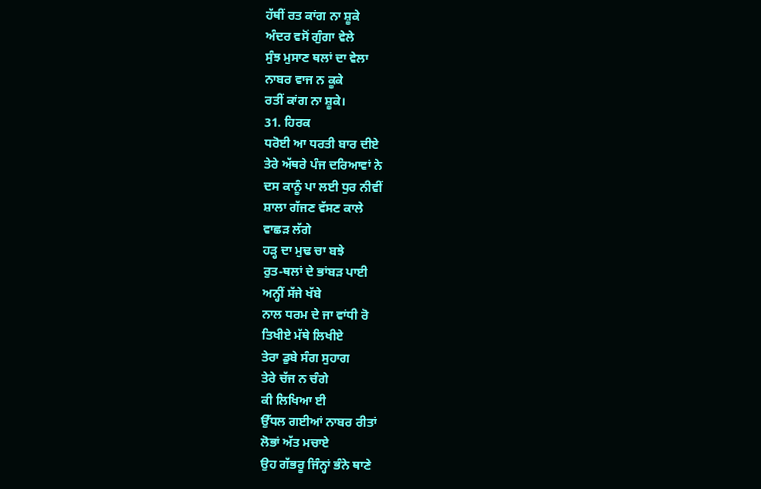ਹੱਥੀਂ ਰਤ ਕਾਂਗ ਨਾ ਸ਼ੂਕੇ
ਅੰਦਰ ਵਸੋਂ ਗੁੰਗਾ ਵੇਲੇ
ਸੁੰਝ ਮੁਸਾਣ ਥਲਾਂ ਦਾ ਵੇਲਾ
ਨਾਬਰ ਵਾਜ ਨ ਕੂਕੇ
ਰਤੀਂ ਕਾਂਗ ਨਾ ਸ਼ੂਕੇ।
31. ਹਿਰਕ
ਧਰੋਈ ਆ ਧਰਤੀ ਬਾਰ ਦੀਏ
ਤੇਰੇ ਅੱਥਰੇ ਪੰਜ ਦਰਿਆਵਾਂ ਨੇ
ਦਸ ਕਾਨੂੰ ਪਾ ਲਈ ਧੁਰ ਨੀਵੀਂ
ਸ਼ਾਲਾ ਗੱਜਣ ਵੱਸਣ ਕਾਲੇ
ਵਾਛੜ ਲੱਗੇ
ਹੜ੍ਹ ਦਾ ਮੁਢ ਚਾ ਬਝੇ
ਰੁਤ-ਥਲਾਂ ਦੇ ਭਾਂਬੜ ਪਾਈ
ਅਨ੍ਹੀਂ ਸੱਜੇ ਖੱਬੇ
ਨਾਲ ਧਰਮ ਦੇ ਜਾ ਵਾਂਧੀ ਰੋ
ਤਿਖੀਏ ਮੱਥੇ ਲਿਖੀਏ
ਤੇਰਾ ਡੁਬੇ ਸੰਗ ਸੁਹਾਗ
ਤੇਰੇ ਚੱਜ ਨ ਚੰਗੇ
ਕੀ ਲਿਖਿਆ ਈ
ਉੱਧਲ ਗਈਆਂ ਨਾਬਰ ਰੀਤਾਂ
ਲੋਭਾਂ ਅੱਤ ਮਚਾਏ
ਉਹ ਗੱਭਰੂ ਜਿੰਨ੍ਹਾਂ ਭੰਨੇ ਥਾਣੇ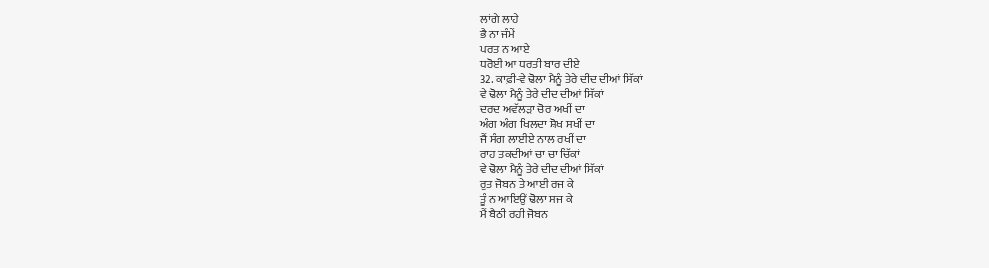ਲਾਂਗੇ ਲਾਹੇ
ਭੈ ਨਾ ਜੰਮੇਂ
ਪਰਤ ਨ ਆਏ
ਧਰੋਈ ਆ ਧਰਤੀ ਬਾਰ ਦੀਏ
32. ਕਾਫ਼ੀ-ਵੇ ਢੋਲਾ ਮੈਨੂੰ ਤੇਰੇ ਦੀਦ ਦੀਆਂ ਸਿੱਕਾਂ
ਵੇ ਢੋਲਾ ਮੈਨੂੰ ਤੇਰੇ ਦੀਦ ਦੀਆਂ ਸਿੱਕਾਂ
ਦਰਦ ਅਵੱਲੜਾ ਚੋਰ ਅਖੀਂ ਦਾ
ਅੰਗ ਅੰਗ ਖਿਲਦਾ ਸ਼ੋਖ ਸਖੀਂ ਦਾ
ਜੈਂ ਸੰਗ ਲਾਈਏ ਨਾਲ ਰਖੀਂ ਦਾ
ਰਾਹ ਤਕਦੀਆਂ ਚਾ ਚਾ ਚਿੱਕਾਂ
ਵੇ ਢੋਲਾ ਮੈਨੂੰ ਤੇਰੇ ਦੀਦ ਦੀਆਂ ਸਿੱਕਾਂ
ਰੁਤ ਜੋਬਨ ਤੇ ਆਈ ਰਜ ਕੇ
ਤੂੰ ਨ ਆਇਉਂ ਢੋਲਾ ਸਜ ਕੇ
ਮੈਂ ਬੈਠੀ ਰਹੀ ਜੋਬਨ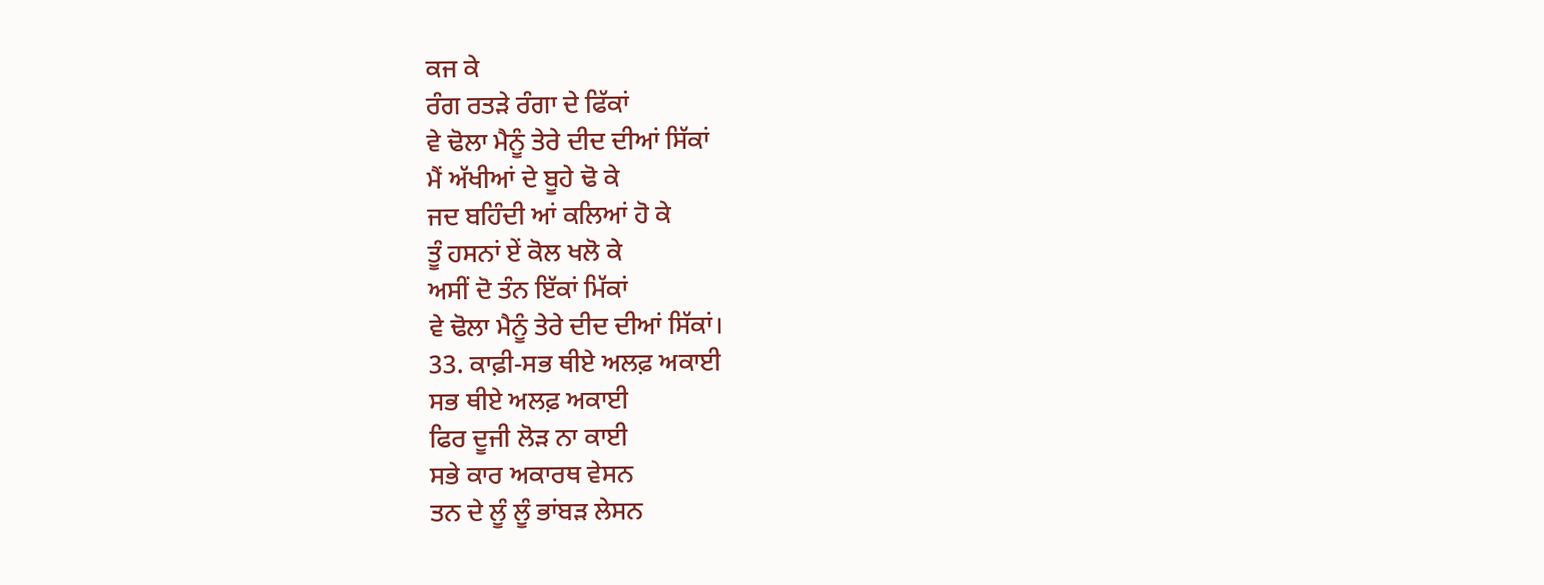ਕਜ ਕੇ
ਰੰਗ ਰਤੜੇ ਰੰਗਾ ਦੇ ਫਿੱਕਾਂ
ਵੇ ਢੋਲਾ ਮੈਨੂੰ ਤੇਰੇ ਦੀਦ ਦੀਆਂ ਸਿੱਕਾਂ
ਮੈਂ ਅੱਖੀਆਂ ਦੇ ਬੂਹੇ ਢੋ ਕੇ
ਜਦ ਬਹਿੰਦੀ ਆਂ ਕਲਿਆਂ ਹੋ ਕੇ
ਤੂੰ ਹਸਨਾਂ ਏਂ ਕੋਲ ਖਲੋ ਕੇ
ਅਸੀਂ ਦੋ ਤੰਨ ਇੱਕਾਂ ਮਿੱਕਾਂ
ਵੇ ਢੋਲਾ ਮੈਨੂੰ ਤੇਰੇ ਦੀਦ ਦੀਆਂ ਸਿੱਕਾਂ।
33. ਕਾਫ਼ੀ-ਸਭ ਥੀਏ ਅਲਫ਼ ਅਕਾਈ
ਸਭ ਥੀਏ ਅਲਫ਼ ਅਕਾਈ
ਫਿਰ ਦੂਜੀ ਲੋੜ ਨਾ ਕਾਈ
ਸਭੇ ਕਾਰ ਅਕਾਰਥ ਵੇਸਨ
ਤਨ ਦੇ ਲੂੰ ਲੂੰ ਭਾਂਬੜ ਲੇਸਨ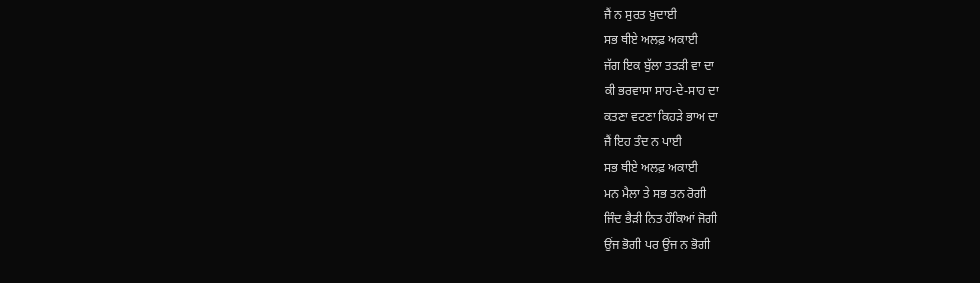ਜੈਂ ਨ ਸੁਰਤ ਖ਼ੁਦਾਈ
ਸਭ ਥੀਏ ਅਲਫ਼ ਅਕਾਈ
ਜੱਗ ਇਕ ਬੁੱਲਾ ਤਤੜੀ ਵਾ ਦਾ
ਕੀ ਭਰਵਾਸਾ ਸਾਹ-ਦੇ-ਸਾਹ ਦਾ
ਕਤਣਾ ਵਟਣਾ ਕਿਹੜੇ ਭਾਅ ਦਾ
ਜੈਂ ਇਹ ਤੰਦ ਨ ਪਾਈ
ਸਭ ਥੀਏ ਅਲਫ਼ ਅਕਾਈ
ਮਨ ਮੈਲਾ ਤੇ ਸਭ ਤਨ ਰੋਗੀ
ਜਿੰਦ ਭੈੜੀ ਨਿਤ ਹੌਕਿਆਂ ਜੋਗੀ
ਉਂਜ ਭੋਗੀ ਪਰ ਉਂਜ ਨ ਭੋਗੀ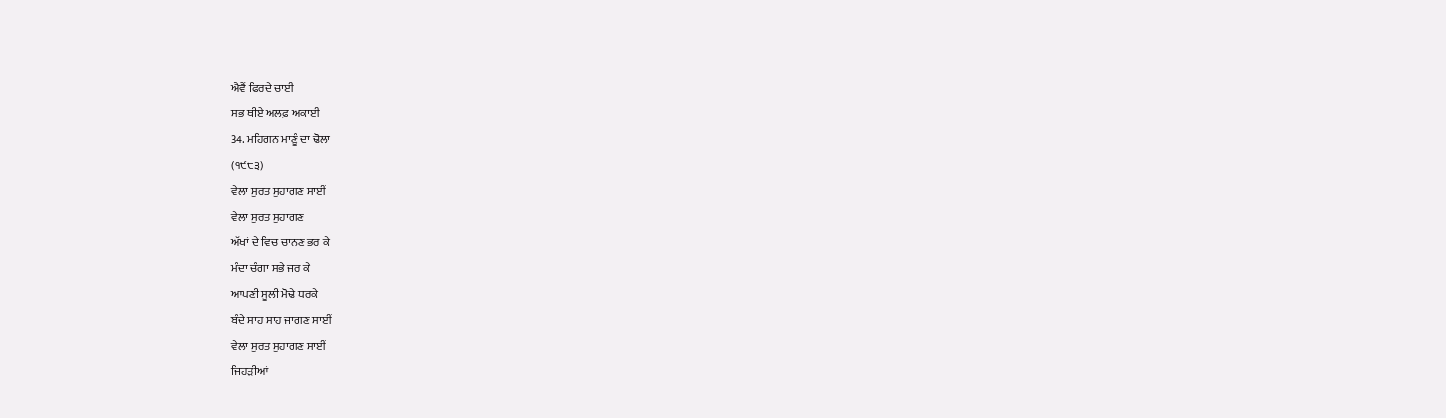ਐਵੈਂ ਫਿਰਦੇ ਚਾਈ
ਸਭ ਥੀਏ ਅਲਫ਼ ਅਕਾਈ
34. ਮਹਿਗਨ ਮਾਣੂੰ ਦਾ ਢੋਲਾ
(੧੯੮੩)
ਵੇਲਾ ਸੁਰਤ ਸੁਹਾਗਣ ਸਾਈਂ
ਵੇਲਾ ਸੁਰਤ ਸੁਹਾਗਣ
ਅੱਖਾਂ ਦੇ ਵਿਚ ਚਾਨਣ ਭਰ ਕੇ
ਮੰਦਾ ਚੰਗਾ ਸਭੇ ਜਰ ਕੇ
ਆਪਣੀ ਸੂਲੀ ਮੋਢੇ ਧਰਕੇ
ਬੰਦੇ ਸਾਹ ਸਾਹ ਜਾਗਣ ਸਾਈਂ
ਵੇਲਾ ਸੁਰਤ ਸੁਹਾਗਣ ਸਾਈਂ
ਜਿਹੜੀਆਂ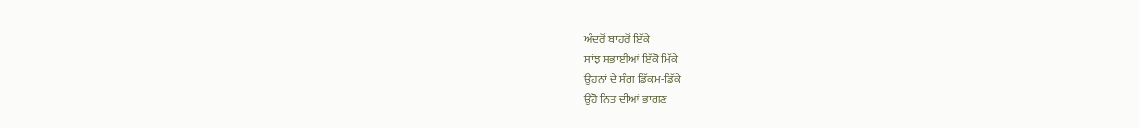ਅੰਦਰੋਂ ਬਾਹਰੋਂ ਇੱਕੇ
ਸਾਂਝ ਸਭਾਈਆਂ ਇੱਕੋ ਮਿੱਕੇ
ਉਹਨਾਂ ਦੇ ਸੰਗ ਡਿੱਕਮ-ਡਿੱਕੇ
ਉਹੋ ਨਿਤ ਦੀਆਂ ਭਾਗਣ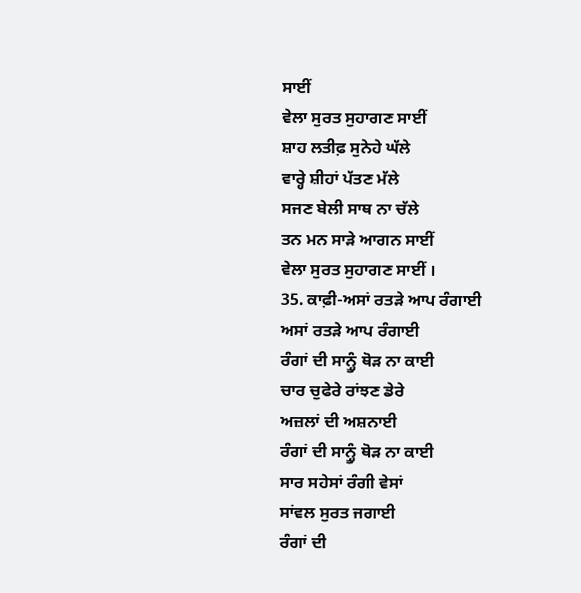ਸਾਈਂ
ਵੇਲਾ ਸੁਰਤ ਸੁਹਾਗਣ ਸਾਈਂ
ਸ਼ਾਹ ਲਤੀਫ਼ ਸੁਨੇਹੇ ਘੱਲੇ
ਵਾਰ੍ਹੇ ਸ਼ੀਹਾਂ ਪੱਤਣ ਮੱਲੇ
ਸਜਣ ਬੇਲੀ ਸਾਥ ਨਾ ਚੱਲੇ
ਤਨ ਮਨ ਸਾੜੇ ਆਗਨ ਸਾਈਂ
ਵੇਲਾ ਸੁਰਤ ਸੁਹਾਗਣ ਸਾਈਂ ।
35. ਕਾਫ਼ੀ-ਅਸਾਂ ਰਤੜੇ ਆਪ ਰੰਗਾਈ
ਅਸਾਂ ਰਤੜੇ ਆਪ ਰੰਗਾਈ
ਰੰਗਾਂ ਦੀ ਸਾਨ੍ਹੂੰ ਥੋੜ ਨਾ ਕਾਈ
ਚਾਰ ਚੁਫੇਰੇ ਰਾਂਝਣ ਡੇਰੇ
ਅਜ਼ਲਾਂ ਦੀ ਅਸ਼ਨਾਈ
ਰੰਗਾਂ ਦੀ ਸਾਨ੍ਹੂੰ ਥੋੜ ਨਾ ਕਾਈ
ਸਾਰ ਸਹੇਸਾਂ ਰੰਗੀ ਵੇਸਾਂ
ਸਾਂਵਲ ਸੁਰਤ ਜਗਾਈ
ਰੰਗਾਂ ਦੀ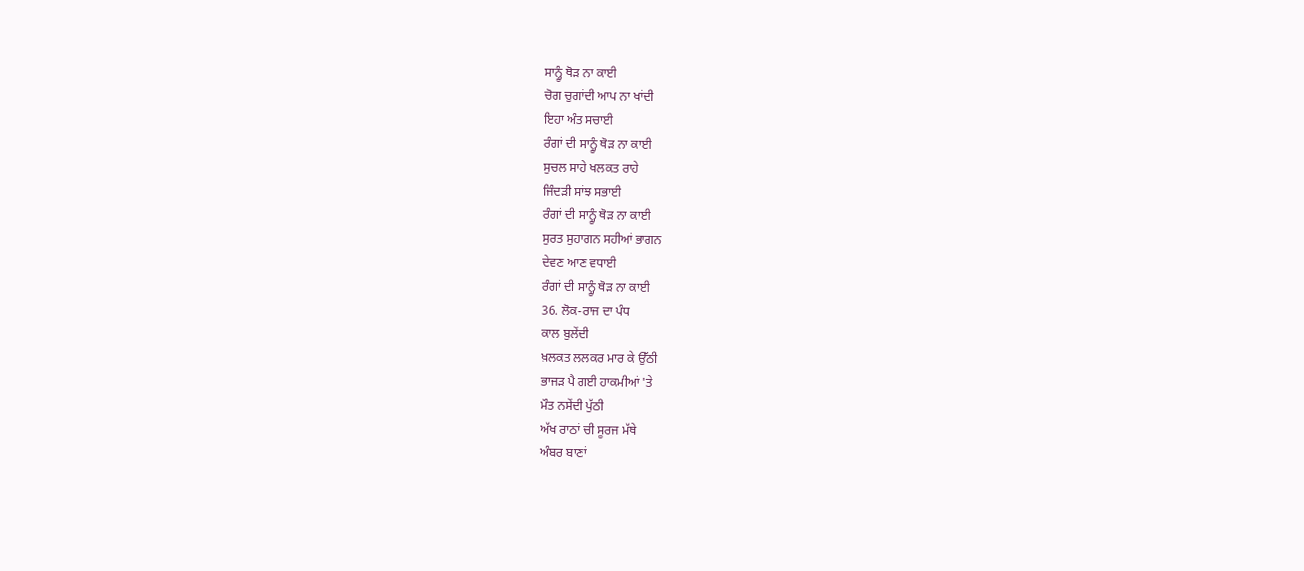ਸਾਨ੍ਹੂੰ ਥੋੜ ਨਾ ਕਾਈ
ਚੋਗ ਚੁਗਾਂਦੀ ਆਪ ਨਾ ਖਾਂਦੀ
ਇਹਾ ਅੰਤ ਸਚਾਈ
ਰੰਗਾਂ ਦੀ ਸਾਨ੍ਹੂੰ ਥੋੜ ਨਾ ਕਾਈ
ਸੁਚਲ ਸਾਹੇ ਖਲਕਤ ਰਾਹੇ
ਜਿੰਦੜੀ ਸਾਂਝ ਸਭਾਈ
ਰੰਗਾਂ ਦੀ ਸਾਨ੍ਹੂੰ ਥੋੜ ਨਾ ਕਾਈ
ਸੁਰਤ ਸੁਹਾਗਨ ਸਹੀਆਂ ਭਾਗਨ
ਦੇਵਣ ਆਣ ਵਧਾਈ
ਰੰਗਾਂ ਦੀ ਸਾਨ੍ਹੂੰ ਥੋੜ ਨਾ ਕਾਈ
36. ਲੋਕ-ਰਾਜ ਦਾ ਪੰਧ
ਕਾਲ ਬੁਲੇਂਦੀ
ਖ਼ਲਕਤ ਲਲਕਰ ਮਾਰ ਕੇ ਉੱਠੀ
ਭਾਜੜ ਪੈ ਗਈ ਹਾਕਮੀਆਂ 'ਤੇ
ਮੌਤ ਨਸੇਂਦੀ ਪੁੱਠੀ
ਅੱਖ ਰਾਠਾਂ ਚੀ ਸੂਰਜ ਮੱਥੇ
ਅੰਬਰ ਬਾਣਾਂ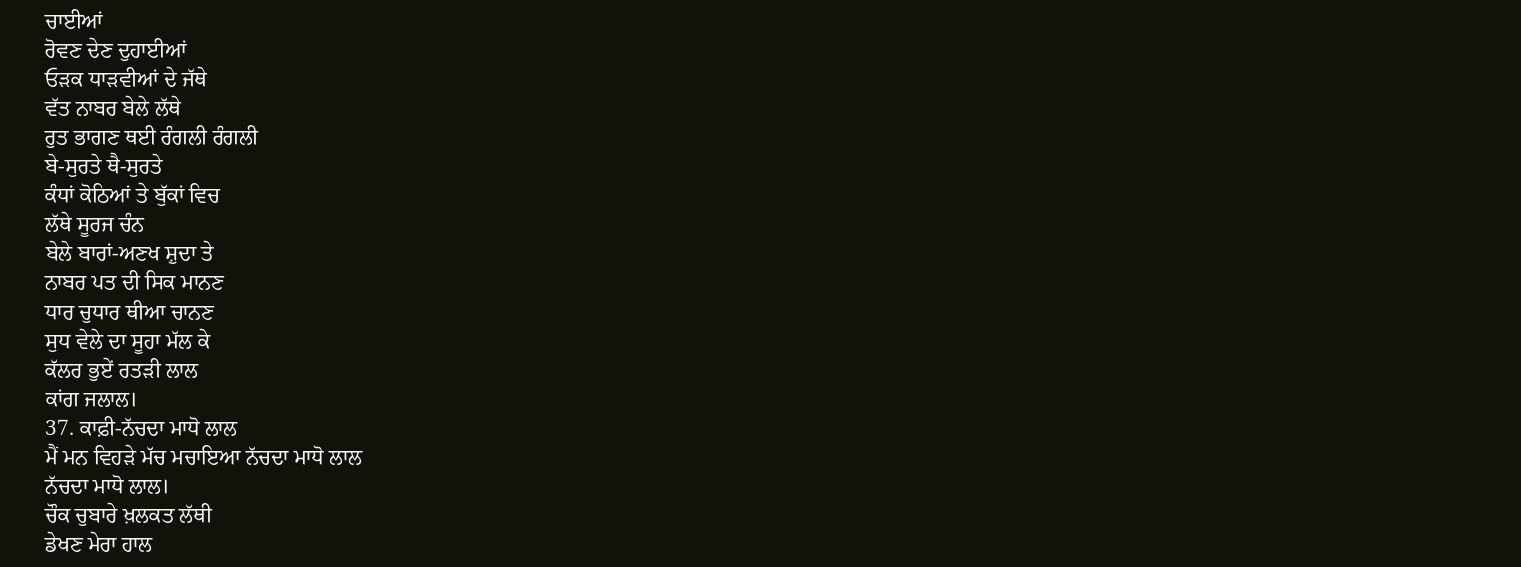ਚਾਈਆਂ
ਰੋਵਣ ਦੇਣ ਦੁਹਾਈਆਂ
ਓੜਕ ਧਾੜਵੀਆਂ ਦੇ ਜੱਥੇ
ਵੱਤ ਨਾਬਰ ਬੇਲੇ ਲੱਥੇ
ਰੁਤ ਭਾਗਣ ਥਈ ਰੰਗਲੀ ਰੰਗਲੀ
ਬੇ-ਸੁਰਤੇ ਥੈ-ਸੁਰਤੇ
ਕੰਧਾਂ ਕੋਠਿਆਂ ਤੇ ਬੁੱਕਾਂ ਵਿਚ
ਲੱਥੇ ਸੂਰਜ ਚੰਨ
ਬੇਲੇ ਬਾਰਾਂ-ਅਣਖ ਸ਼ੁਦਾ ਤੇ
ਨਾਬਰ ਪਤ ਦੀ ਸਿਕ ਮਾਨਣ
ਧਾਰ ਚੁਧਾਰ ਥੀਆ ਚਾਨਣ
ਸੁਧ ਵੇਲੇ ਦਾ ਸੂਹਾ ਮੱਲ ਕੇ
ਕੱਲਰ ਭੁਏਂ ਰਤੜੀ ਲਾਲ
ਕਾਂਗ ਜਲਾਲ।
37. ਕਾਫ਼ੀ-ਨੱਚਦਾ ਮਾਧੋ ਲਾਲ
ਮੈਂ ਮਨ ਵਿਹੜੇ ਮੱਚ ਮਚਾਇਆ ਨੱਚਦਾ ਮਾਧੋ ਲਾਲ
ਨੱਚਦਾ ਮਾਧੋ ਲਾਲ।
ਚੌਕ ਚੁਬਾਰੇ ਖ਼ਲਕਤ ਲੱਥੀ
ਡੇਖਣ ਮੇਰਾ ਹਾਲ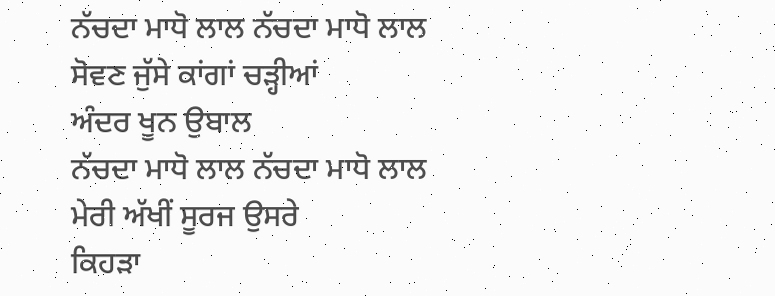ਨੱਚਦਾ ਮਾਧੋ ਲਾਲ ਨੱਚਦਾ ਮਾਧੋ ਲਾਲ
ਸੋਵਣ ਜੁੱਸੇ ਕਾਂਗਾਂ ਚੜ੍ਹੀਆਂ
ਅੰਦਰ ਖੂਨ ਉਬਾਲ
ਨੱਚਦਾ ਮਾਧੋ ਲਾਲ ਨੱਚਦਾ ਮਾਧੋ ਲਾਲ
ਮੇਰੀ ਅੱਖੀਂ ਸੂਰਜ ਉਸਰੇ
ਕਿਹੜਾ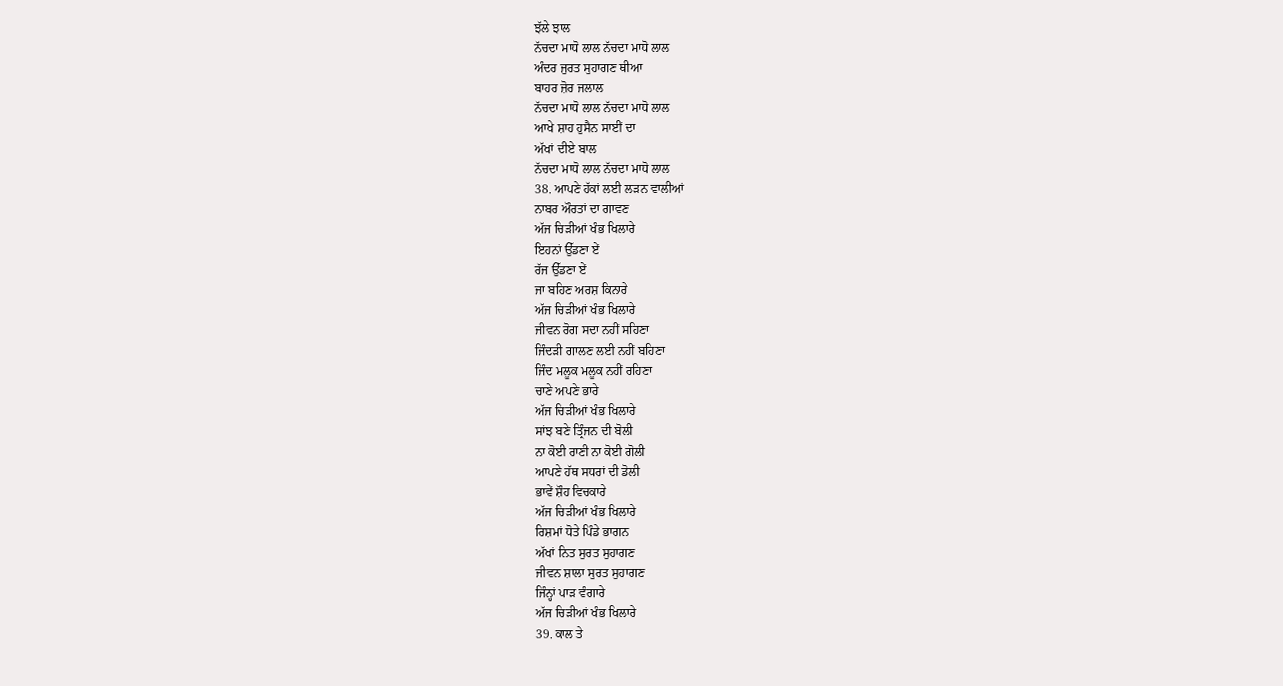ਝੱਲੇ ਝਾਲ
ਨੱਚਦਾ ਮਾਧੋ ਲਾਲ ਨੱਚਦਾ ਮਾਧੋ ਲਾਲ
ਅੰਦਰ ਜੁਰਤ ਸੁਹਾਗਣ ਥੀਆ
ਬਾਹਰ ਜ਼ੋਰ ਜਲਾਲ
ਨੱਚਦਾ ਮਾਧੋ ਲਾਲ ਨੱਚਦਾ ਮਾਧੋ ਲਾਲ
ਆਖੇ ਸ਼ਾਹ ਹੁਸੈਨ ਸਾਈਂ ਦਾ
ਅੱਖਾਂ ਦੀਏ ਬਾਲ
ਨੱਚਦਾ ਮਾਧੋ ਲਾਲ ਨੱਚਦਾ ਮਾਧੋ ਲਾਲ
38. ਆਪਣੇ ਹੱਕਾਂ ਲਈ ਲੜਨ ਵਾਲੀਆਂ
ਨਾਬਰ ਔਰਤਾਂ ਦਾ ਗਾਵਣ
ਅੱਜ ਚਿੜੀਆਂ ਖੰਭ ਖਿਲਾਰੇ
ਇਹਨਾਂ ਉੱਡਣਾ ਏਂ
ਰੱਜ ਉੱਡਣਾ ਏਂ
ਜਾ ਬਹਿਣ ਅਰਸ਼ ਕਿਨਾਰੇ
ਅੱਜ ਚਿੜੀਆਂ ਖੰਭ ਖਿਲਾਰੇ
ਜੀਵਨ ਰੋਗ ਸਦਾ ਨਹੀਂ ਸਹਿਣਾ
ਜਿੰਦੜੀ ਗਾਲਣ ਲਈ ਨਹੀਂ ਬਹਿਣਾ
ਜਿੰਦ ਮਲੂਕ ਮਲੂਕ ਨਹੀਂ ਰਹਿਣਾ
ਚਾਣੇ ਅਪਣੇ ਭਾਰੇ
ਅੱਜ ਚਿੜੀਆਂ ਖੰਭ ਖਿਲਾਰੇ
ਸਾਂਝ ਬਣੇ ਤ੍ਰਿੰਜਨ ਦੀ ਬੋਲੀ
ਨਾ ਕੋਈ ਰਾਣੀ ਨਾ ਕੋਈ ਗੋਲੀ
ਆਪਣੇ ਹੱਥ ਸਧਰਾਂ ਦੀ ਡੋਲੀ
ਭਾਵੇਂ ਸ਼ੌਹ ਵਿਚਕਾਰੇ
ਅੱਜ ਚਿੜੀਆਂ ਖੰਭ ਖਿਲਾਰੇ
ਰਿਸ਼ਮਾਂ ਧੋਤੇ ਪਿੰਡੇ ਭਾਗਨ
ਅੱਖਾਂ ਨਿਤ ਸੁਰਤ ਸੁਹਾਗਣ
ਜੀਵਨ ਸ਼ਾਲਾ ਸੁਰਤ ਸੁਹਾਗਣ
ਜਿੰਨ੍ਹਾਂ ਪਾੜ ਵੰਗਾਰੇ
ਅੱਜ ਚਿੜੀਆਂ ਖੰਭ ਖਿਲਾਰੇ
39. ਕਾਲ ਤੇ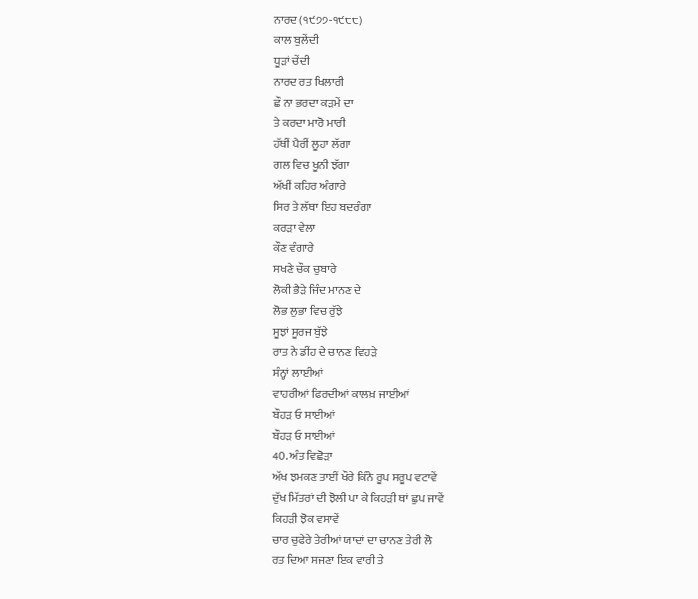ਨਾਰਦ (੧੯੭੭-੧੯੮੮)
ਕਾਲ ਬੁਲੇਂਦੀ
ਧੂੜਾਂ ਚੇਂਦੀ
ਨਾਰਦ ਰਤ ਖਿਲਾਰੀ
ਛੌ ਨਾ ਭਰਦਾ ਕੜਮੇਂ ਦਾ
ਤੇ ਕਰਦਾ ਮਾਰੋ ਮਾਰੀ
ਹੱਥੀਂ ਪੈਰੀਂ ਲੂਹਾ ਲੱਗਾ
ਗਲ ਵਿਚ ਖੂਨੀ ਝੱਗਾ
ਅੱਖੀਂ ਕਹਿਰ ਅੰਗਾਰੇ
ਸਿਰ ਤੇ ਲੱਥਾ ਇਹ ਬਦਰੰਗਾ
ਕਰੜਾ ਵੇਲਾ
ਕੌਣ ਵੰਗਾਰੇ
ਸਖਣੇ ਚੌਕ ਚੁਬਾਰੇ
ਲੋਕੀ ਭੈੜੇ ਜਿੰਦ ਮਾਨਣ ਦੇ
ਲੋਭ ਲੁਭਾ ਵਿਚ ਰੁੱਝੇ
ਸੂਝਾਂ ਸੂਰਜ ਬੁੱਝੇ
ਰਾਤ ਨੇ ਡੀਂਹ ਦੇ ਚਾਨਣ ਵਿਹੜੇ
ਸੰਨ੍ਹਾਂ ਲਾਈਆਂ
ਵਾਹਰੀਆਂ ਫਿਰਦੀਆਂ ਕਾਲਖ਼ ਜਾਈਆਂ
ਬੌਹੜ ਓ ਸਾਈਆਂ
ਬੌਹੜ ਓ ਸਾਈਆਂ
40. ਅੰਤ ਵਿਛੋੜਾ
ਅੱਖ ਝਮਕਣ ਤਾਈਂ ਖੌਰੇ ਕਿੰਨੇ ਰੂਪ ਸਰੂਪ ਵਟਾਵੇਂ
ਦੁੱਖ ਮਿੱਤਰਾਂ ਦੀ ਝੋਲੀ ਪਾ ਕੇ ਕਿਹੜੀ ਥਾਂ ਛੁਪ ਜਾਵੇਂ
ਕਿਹੜੀ ਝੋਕ ਵਸਾਵੇਂ
ਚਾਰ ਚੁਫੇਰੇ ਤੇਰੀਆਂ ਯਾਦਾਂ ਦਾ ਚਾਨਣ ਤੇਰੀ ਲੋ
ਰਤ ਦਿਆ ਸਜਣਾ ਇਕ ਵਾਰੀ ਤੇ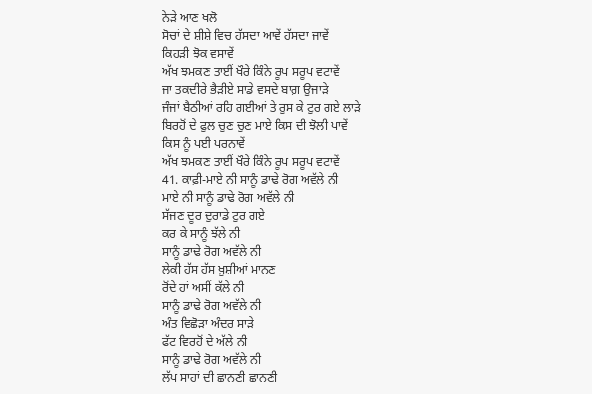ਨੇੜੇ ਆਣ ਖਲੋ
ਸੋਚਾਂ ਦੇ ਸ਼ੀਸ਼ੇ ਵਿਚ ਹੱਸਦਾ ਆਵੇਂ ਹੱਸਦਾ ਜਾਵੇਂ
ਕਿਹੜੀ ਝੋਕ ਵਸਾਵੇਂ
ਅੱਖ ਝਮਕਣ ਤਾਈਂ ਖੌਰੇ ਕਿੰਨੇ ਰੂਪ ਸਰੂਪ ਵਟਾਵੇਂ
ਜਾ ਤਕਦੀਰੇ ਭੈੜੀਏ ਸਾਡੇ ਵਸਦੇ ਬਾਗ਼ ਉਜਾੜੇ
ਜੰਜਾਂ ਬੈਠੀਆਂ ਰਹਿ ਗਈਆਂ ਤੇ ਰੁਸ ਕੇ ਟੁਰ ਗਏ ਲਾੜੇ
ਬਿਰਹੋਂ ਦੇ ਫੁਲ ਚੁਣ ਚੁਣ ਮਾਏ ਕਿਸ ਦੀ ਝੋਲੀ ਪਾਵੇਂ
ਕਿਸ ਨੂੰ ਪਈ ਪਰਨਾਵੇਂ
ਅੱਖ ਝਮਕਣ ਤਾਈਂ ਖੌਰੇ ਕਿੰਨੇ ਰੂਪ ਸਰੂਪ ਵਟਾਵੇਂ
41. ਕਾਫ਼ੀ-ਮਾਏ ਨੀ ਸਾਨੂੰ ਡਾਢੇ ਰੋਗ ਅਵੱਲੇ ਨੀ
ਮਾਏ ਨੀ ਸਾਨੂੰ ਡਾਢੇ ਰੋਗ ਅਵੱਲੇ ਨੀ
ਸੱਜਣ ਦੂਰ ਦੁਰਾਡੇ ਟੁਰ ਗਏ
ਕਰ ਕੇ ਸਾਨੂੰ ਝੱਲੇ ਨੀ
ਸਾਨੂੰ ਡਾਢੇ ਰੋਗ ਅਵੱਲੇ ਨੀ
ਲੇਕੀ ਹੱਸ ਹੱਸ ਖ਼ੁਸ਼ੀਆਂ ਮਾਨਣ
ਰੋਂਦੇ ਹਾਂ ਅਸੀਂ ਕੱਲੇ ਨੀ
ਸਾਨੂੰ ਡਾਢੇ ਰੋਗ ਅਵੱਲੇ ਨੀ
ਅੰਤ ਵਿਛੋੜਾ ਅੰਦਰ ਸਾੜੇ
ਫੱਟ ਵਿਰਹੋਂ ਦੇ ਅੱਲੇ ਨੀ
ਸਾਨੂੰ ਡਾਢੇ ਰੋਗ ਅਵੱਲੇ ਨੀ
ਲੱਪ ਸਾਹਾਂ ਦੀ ਛਾਨਣੀ ਛਾਨਣੀ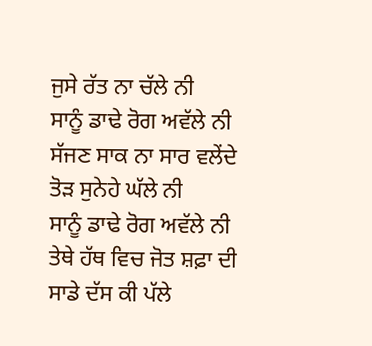ਜੁਸੇ ਰੱਤ ਨਾ ਚੱਲੇ ਨੀ
ਸਾਨੂੰ ਡਾਢੇ ਰੋਗ ਅਵੱਲੇ ਨੀ
ਸੱਜਣ ਸਾਕ ਨਾ ਸਾਰ ਵਲੇਂਦੇ
ਤੋੜ ਸੁਨੇਹੇ ਘੱਲੇ ਨੀ
ਸਾਨੂੰ ਡਾਢੇ ਰੋਗ ਅਵੱਲੇ ਨੀ
ਤੇਥੇ ਹੱਥ ਵਿਚ ਜੋਤ ਸ਼ਫ਼ਾ ਦੀ
ਸਾਡੇ ਦੱਸ ਕੀ ਪੱਲੇ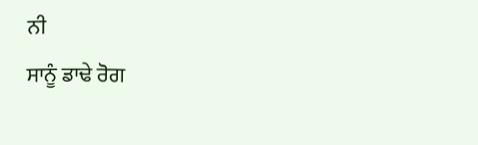ਨੀ
ਸਾਨੂੰ ਡਾਢੇ ਰੋਗ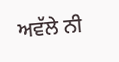ਅਵੱਲੇ ਨੀ